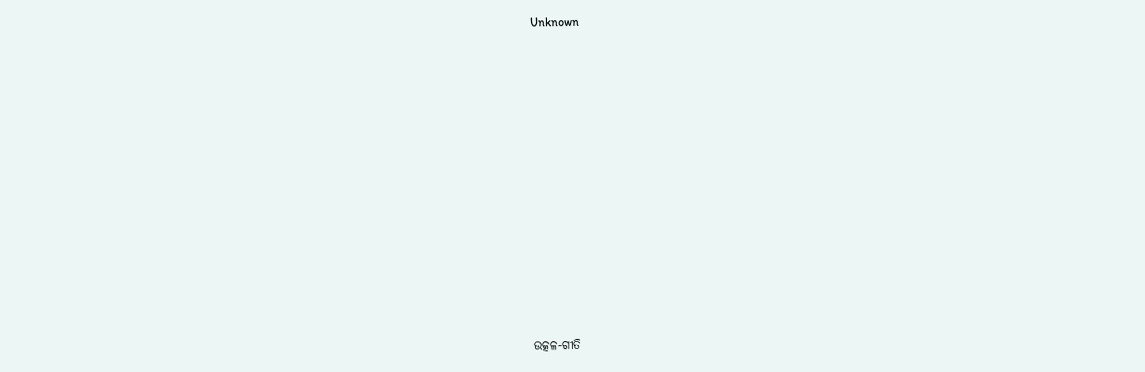Unknown



















ଉତ୍କଳ-ଗୀତି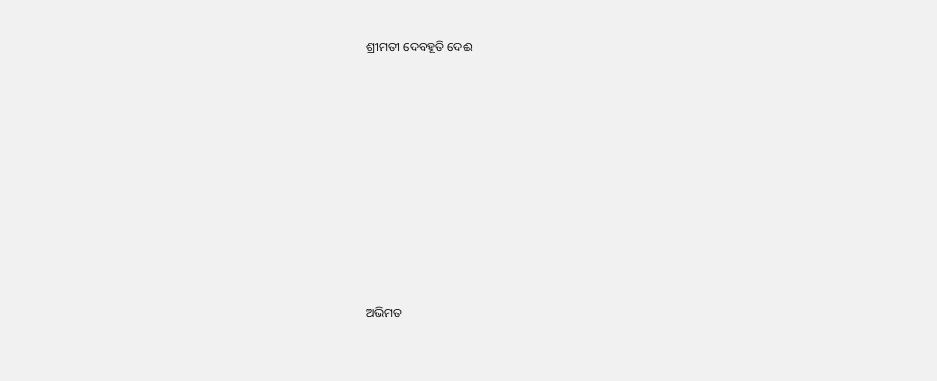ଶ୍ରୀମତୀ ଦେବହୂତି ଦେଈ











ଅଭିମତ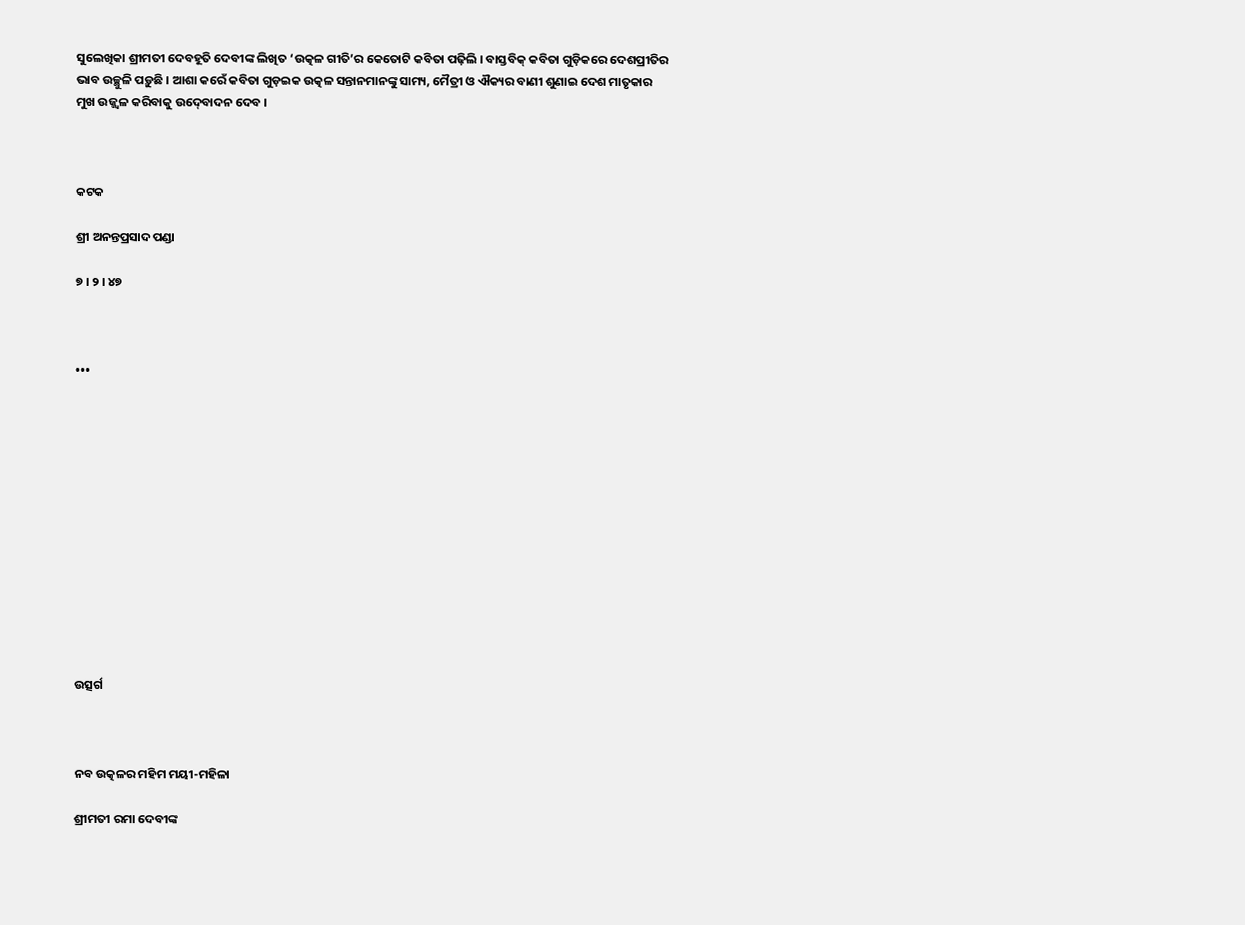ସୁଲେଖିକା ଶ୍ରୀମତୀ ଦେବହୂତି ଦେବୀଙ୍କ ଲିଖିତ ‘ଉତ୍କଳ ଗୀତି’ର କେତୋଟି କବିତା ପଢ଼ିଲି । ବାସ୍ତବିକ୍‍ କବିତା ଗୁଡ଼ିକରେ ଦେଶପ୍ରୀତିର ଭାବ ଉଚ୍ଛୁଳି ପଡ଼ୁଛି । ଆଶା କରେଁ କବିତା ଗୁଡ଼ଇକ ଉତ୍କଳ ସନ୍ତାନମାନଙ୍କୁ ସାମ୍ୟ, ମୈତ୍ରୀ ଓ ଐକ୍ୟର ବାଣୀ ଶୁଣାଇ ଦେଶ ମାତୃକାର ମୁଖ ଉଜ୍ଜ୍ୱଳ କରିବାକୁ ଉଦ୍‍ବୋଦନ ଦେବ ।



କଟକ

ଶ୍ରୀ ଅନନ୍ତପ୍ରସାଦ ପଣ୍ଡା

୭ । ୨ । ୪୭



•••













ଉତ୍ସର୍ଗ



ନବ ଉତ୍କଳର ମହିମ ମୟୀ-ମହିଳା

ଶ୍ରୀମତୀ ରମା ଦେବୀଙ୍କ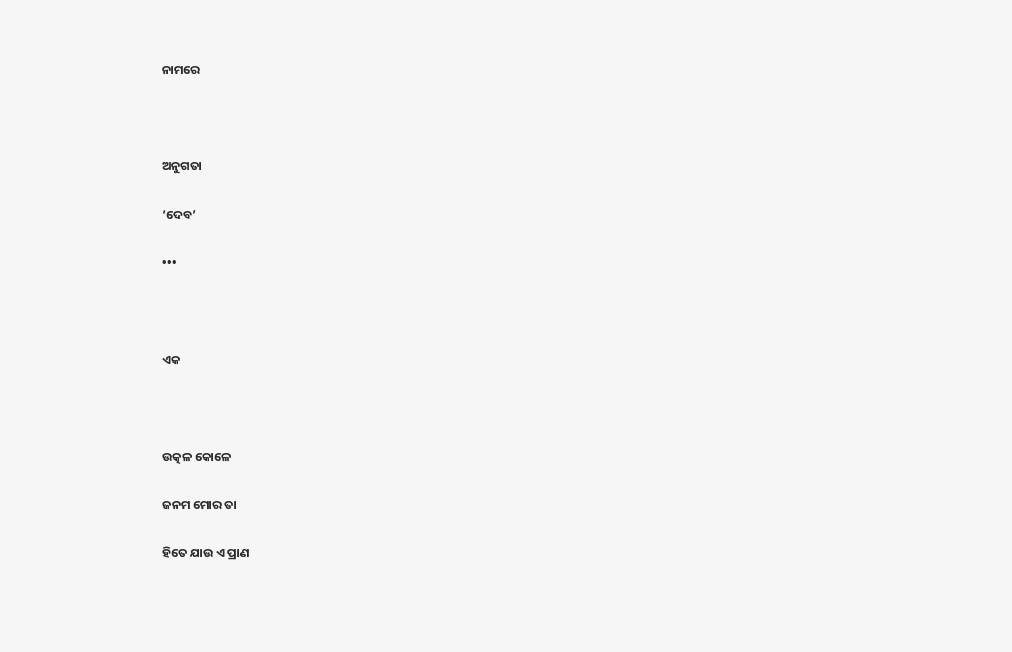ନାମରେ



ଅନୁଗତା

‘ଦେବ’

•••



ଏକ



ଉତ୍କଳ କୋଳେ

ଜନମ ମୋର ତା

ହିତେ ଯାଉ ଏ ପ୍ରାଣ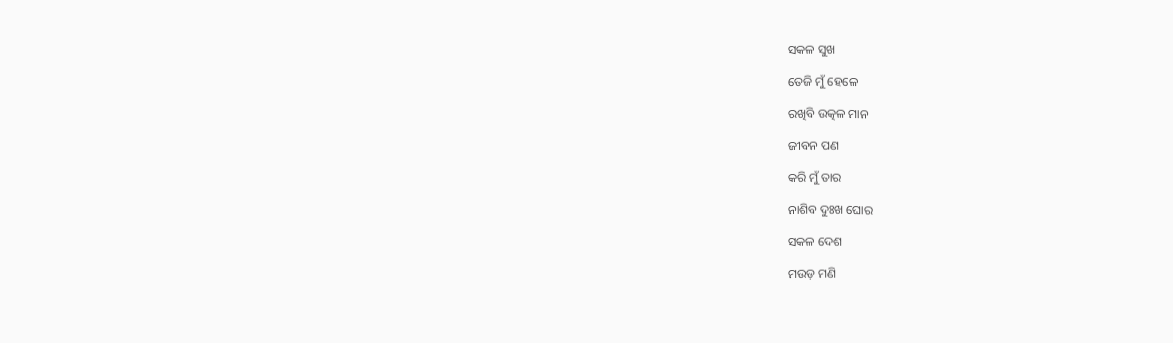ସକଳ ସୁଖ

ତେଜି ମୁଁ ହେଳେ

ରଖିବି ଉତ୍କଳ ମାନ

ଜୀବନ ପଣ

କରି ମୁଁ ତାର

ନାଶିବ ଦୁଃଖ ଘୋର

ସକଳ ଦେଶ

ମଉଡ଼ ମଣି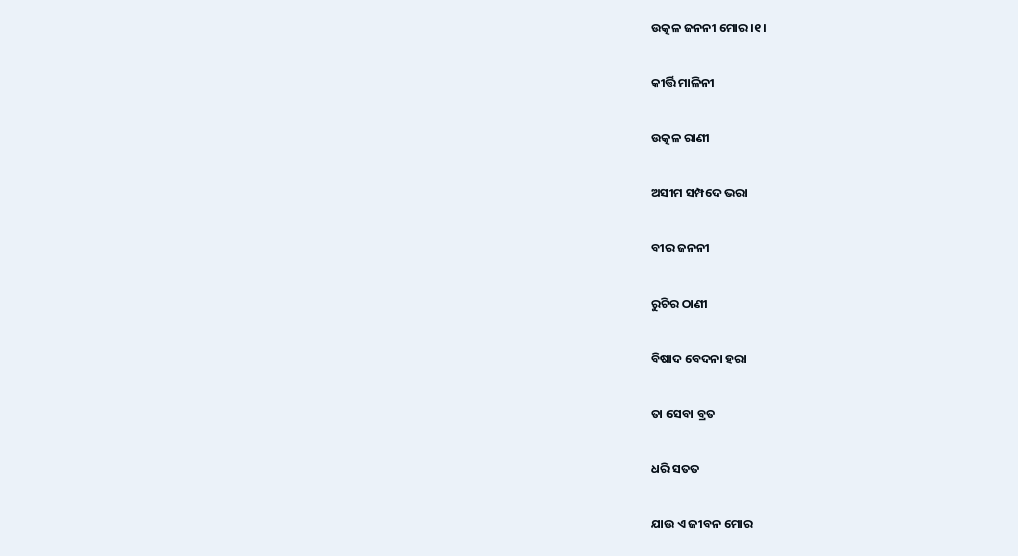ଉତ୍କଳ ଜନନୀ ମୋର ।୧।

କୀର୍ତ୍ତି ମାଳିନୀ

ଉତ୍କଳ ରାଣୀ

ଅସୀମ ସମ୍ପଦେ ଭରା

ବୀର ଜନନୀ

ରୁଚିର ଠାଣୀ

ବିଷାଦ ବେଦନା ହରା

ତା ସେବା ବ୍ରତ

ଧରି ସତତ

ଯାଉ ଏ ଜୀବନ ମୋର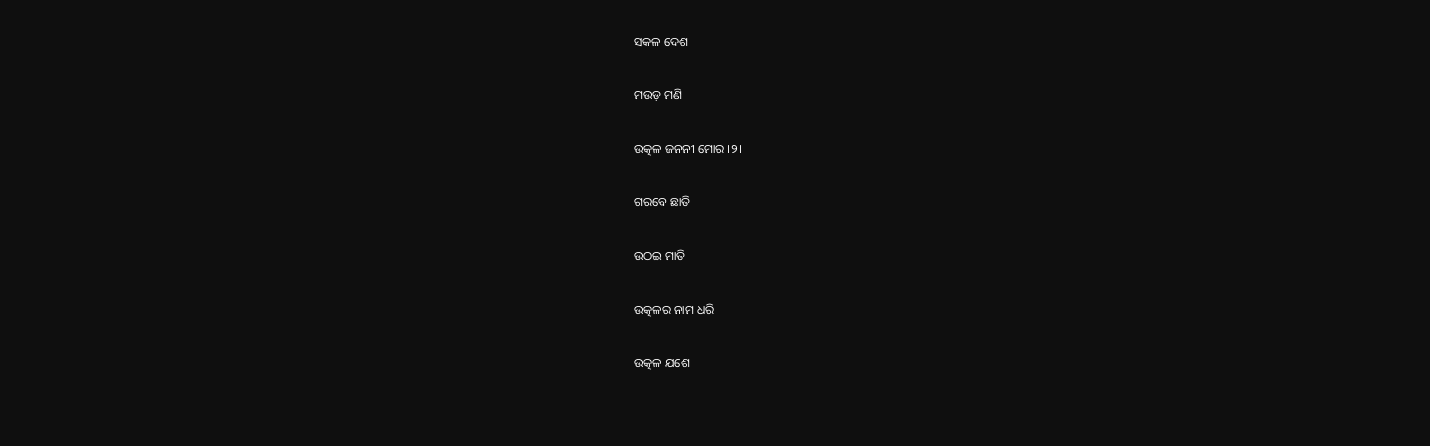ସକଳ ଦେଶ

ମଉଡ଼ ମଣି

ଉତ୍କଳ ଜନନୀ ମୋର ।୨।

ଗରବେ ଛାତି

ଉଠଇ ମାତି

ଉତ୍କଳର ନାମ ଧରି

ଉତ୍କଳ ଯଶେ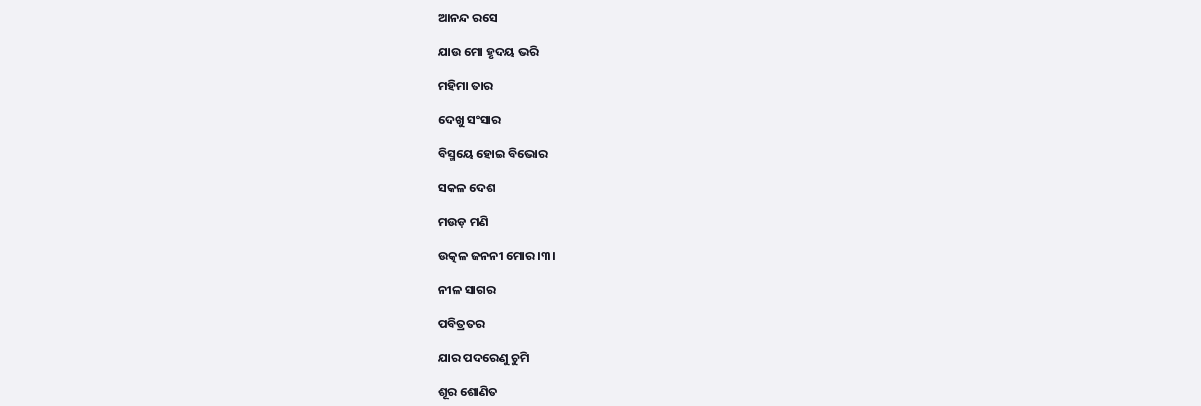ଆନନ୍ଦ ରସେ

ଯାଉ ମୋ ହୃଦୟ ଭରି

ମହିମା ତାର

ଦେଖୁ ସଂସାର

ବିସ୍ମୟେ ହୋଇ ବିଭୋର

ସକଳ ଦେଶ

ମଉଡ଼ ମଣି

ଉତ୍କଳ ଜନନୀ ମୋର ।୩।

ନୀଳ ସାଗର

ପବିତ୍ରତର

ଯାର ପଦରେଣୁ ଚୁମି

ଶୂର ଶୋଣିତ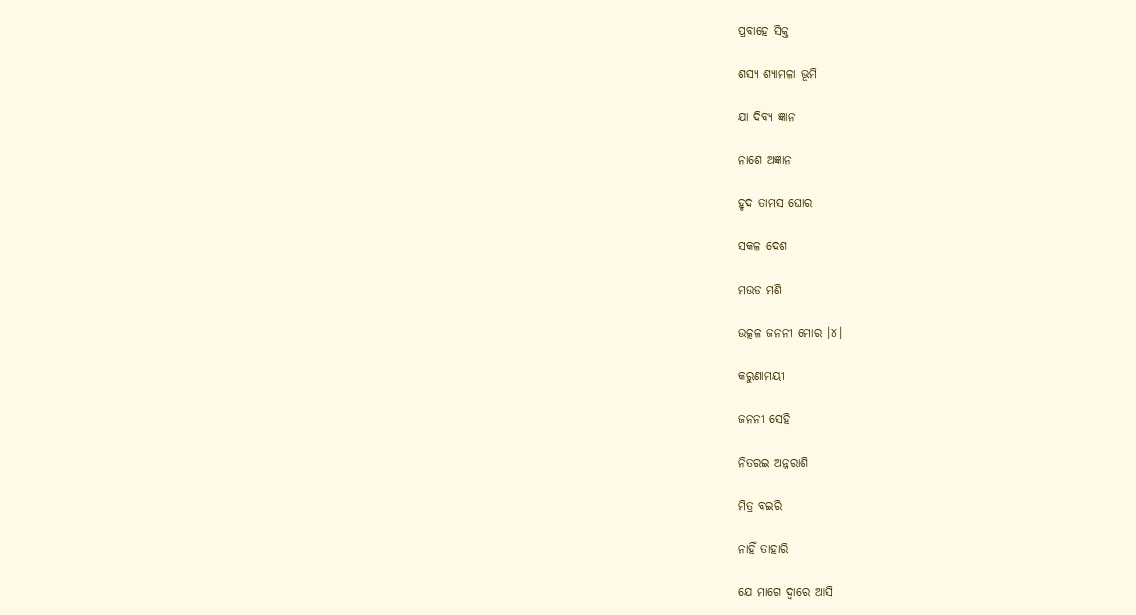ପ୍ରବାହେ ସିକ୍ତ

ଶସ୍ୟ ଶ୍ୟାମଳା ଭୂମି

ଯା ଦିବ୍ୟ ଜ୍ଞାନ

ନାଶେ ଅଜ୍ଞାନ

ହୃଦ ତାମସ ଘୋର

ସକଳ ଦେଶ

ମଉଡ ମଣି

ଉତ୍କଳ ଜନନୀ ମୋର ।୪।

କରୁଣାମୟୀ

ଜନନୀ ସେହି

ନିତରଇ ଅନ୍ନରାଶି

ମିତ୍ର ବଇରି

ନାହିଁ ତାହାରି

ଯେ ମାଗେ ଦ୍ୱାରେ ଆସି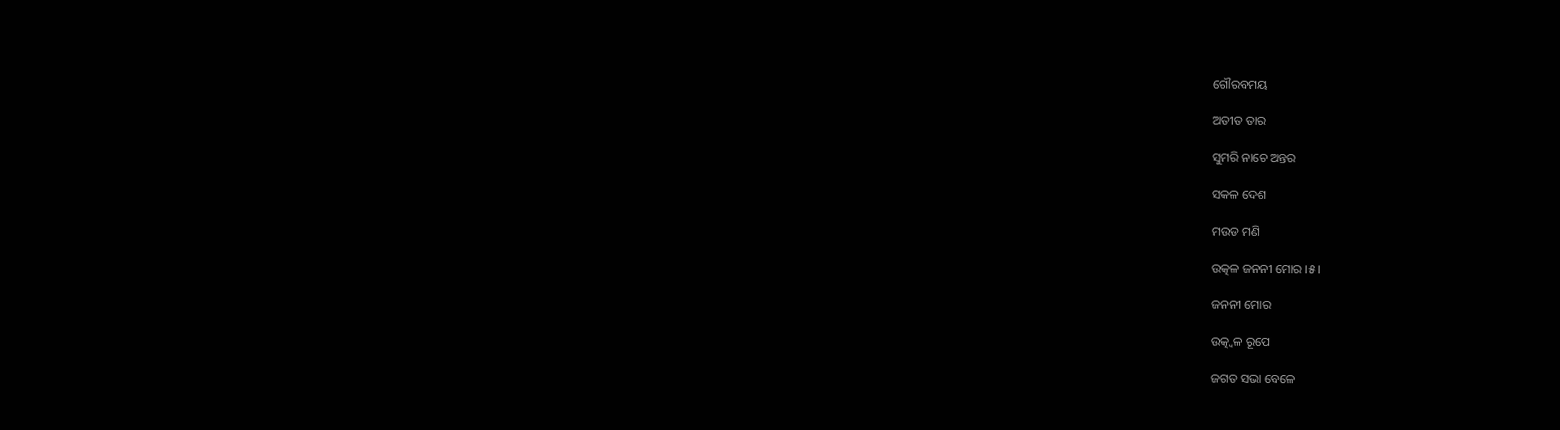ଗୌରବମୟ

ଅତୀତ ତାର

ସୁମରି ନାଚେ ଅନ୍ତର

ସକଳ ଦେଶ

ମଉଡ ମଣି

ଉତ୍କଳ ଜନନୀ ମୋର ।୫।

ଜନନୀ ମୋର

ଉତ୍କ୍ୱଳ ରୂପେ

ଜଗତ ସଭା ବେଳେ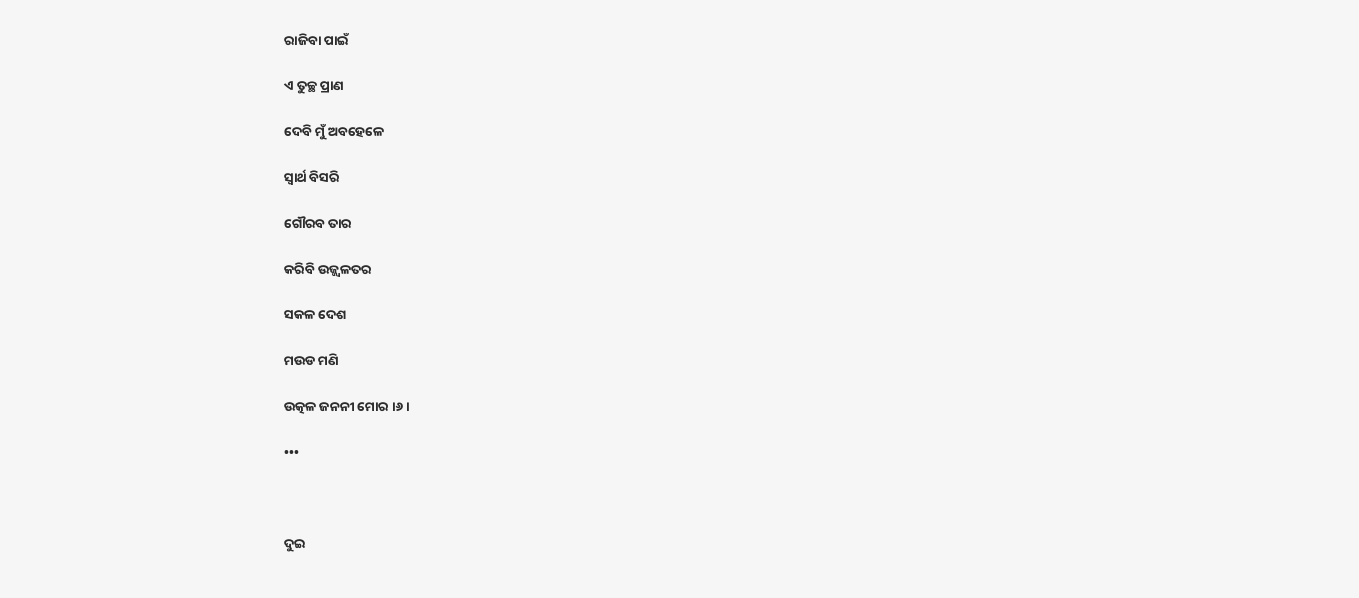ରାଜିବା ପାଇଁ

ଏ ତୁଚ୍ଛ ପ୍ରାଣ

ଦେବି ମୁଁ ଅବହେଳେ

ସ୍ୱାର୍ଥ ବିସରି

ଗୌରବ ତାର

କରିବି ଉଜ୍ଜ୍ୱଳତର

ସକଳ ଦେଶ

ମଉଡ ମଣି

ଉତ୍କଳ ଜନନୀ ମୋର ।୬।

•••



ଦୁଇ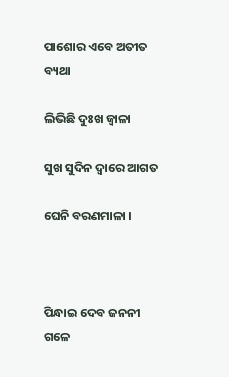ପାଶୋର ଏବେ ଅତୀତ ବ୍ୟଥା

ଲିଭିଛି ଦୁଃଖ ଜ୍ୱାଳା

ସୁଖ ସୁଦିନ ଦ୍ୱାରେ ଆଗତ

ଘେନି ବରଣମାଳା ।



ପିନ୍ଧାଇ ଦେବ ଜନନୀ ଗଳେ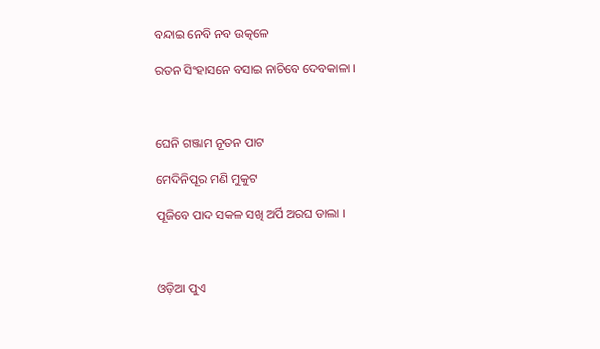ବନ୍ଦାଇ ନେବି ନବ ଉତ୍କଳେ

ରତନ ସିଂହାସନେ ବସାଇ ନାଚିବେ ଦେବକାଳା ।



ଘେନି ଗଞ୍ଜାମ ନୂତନ ପାଟ

ମେଦିନିପୂର ମଣି ମୁକୁଟ

ପୂଜିବେ ପାଦ ସକଳ ସଖି ଅର୍ପି ଅରଘ ଡାଲା ।



ଓଡ଼ିଆ ପୁଏ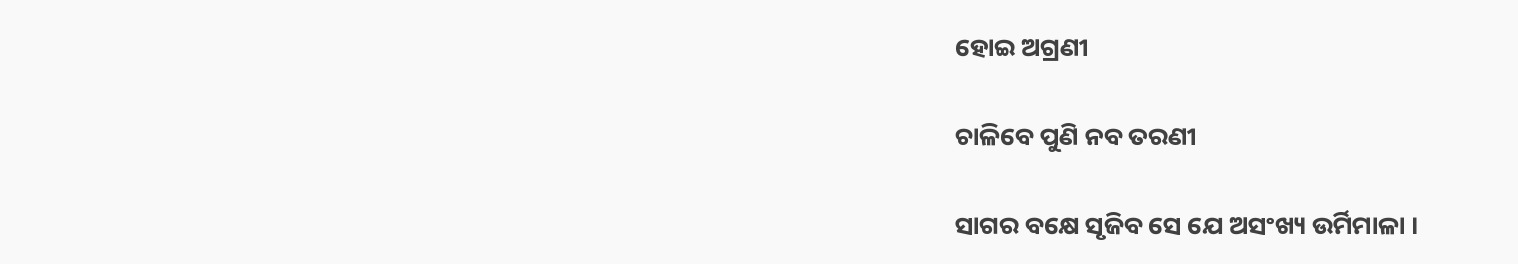ହୋଇ ଅଗ୍ରଣୀ

ଚାଳିବେ ପୁଣି ନବ ତରଣୀ

ସାଗର ବକ୍ଷେ ସୃଜିବ ସେ ଯେ ଅସଂଖ୍ୟ ଉର୍ମିମାଳା ।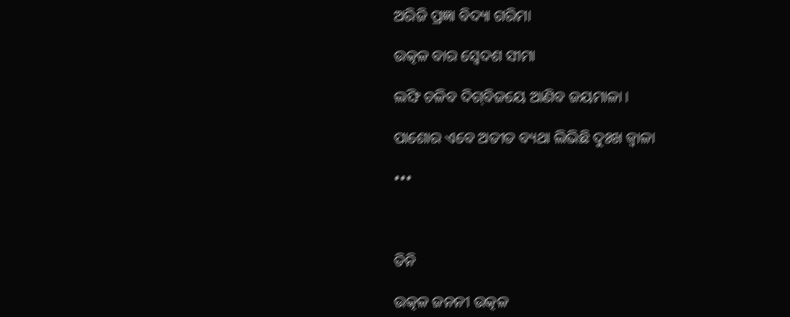ଅରିଜି ପ୍ରଜ୍ଞା ବିଦ୍ୟା ଗରିମା

ଉତ୍କଳ ବାର ସ୍ୱେଦଶ ସୀମା

ଲଙ୍ଘି ଚଳିବ ଦିଗ୍‌ବିଜୟେ ଆଣିବ ଜୟମାଳା ।

ପାଶୋର ଏବେ ଅତୀତ ବ୍ୟଥା ଲିଭିଛି ଦୁଃଖ ଜ୍ୱାଳା

•••



ତିନି

ଉତ୍କଳ ଜନନୀ ଉତ୍କଳ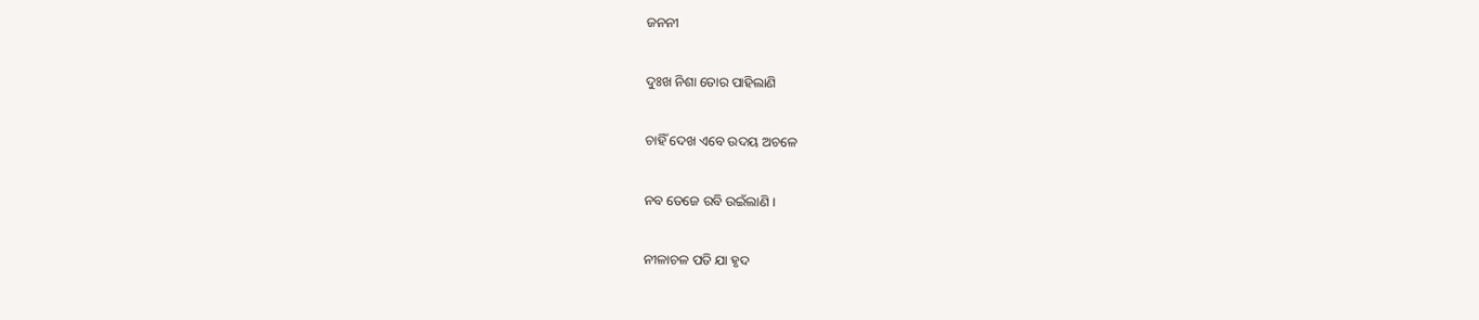ଜନନୀ

ଦୁଃଖ ନିଶା ତୋର ପାହିଲାଣି

ଚାହିଁ ଦେଖ ଏବେ ଉଦୟ ଅଚଳେ

ନବ ତେଜେ ରବି ଉଇଁଲାଣି ।

ନୀଳାଚଳ ପତି ଯା ହୃଦ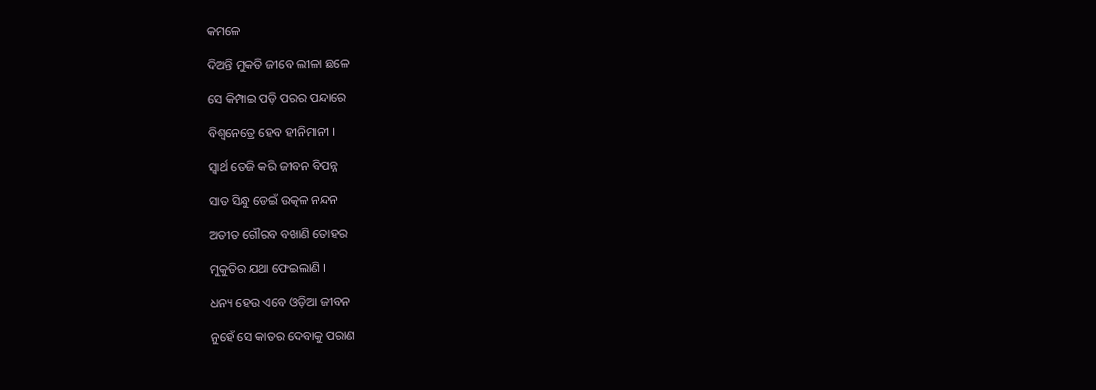କମଳେ

ଦିଅନ୍ତି ମୁକତି ଜୀବେ ଲୀଳା ଛଳେ

ସେ କିମ୍ପାଇ ପଡ଼ି ପରର ପନ୍ଦାରେ

ବିଶ୍ୱନେତ୍ରେ ହେବ ହୀନିମାନୀ ।

ସ୍ୱାର୍ଥ ତେଜି କରି ଜୀବନ ବିପନ୍ନ

ସାତ ସିନ୍ଧୁ ଡେଇଁ ଉତ୍କଳ ନନ୍ଦନ

ଅତୀତ ଗୌରବ ବଖାଣି ତୋହର

ମୁକୁତିର ଯଥା ଫେଇଲାଣି ।

ଧନ୍ୟ ହେଉ ଏବେ ଓଡ଼ିଆ ଜୀବନ

ନୁହେଁ ସେ କାତର ଦେବାକୁ ପରାଣ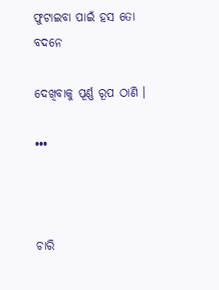ଫୁଟାଇବା ପାଇଁ ହସ ତୋ ବଦନେ

ଦେଖିବାକୁ ପୂର୍ଣ୍ଣ ରୂପ ଠାଣି ।

•••



ଚାରି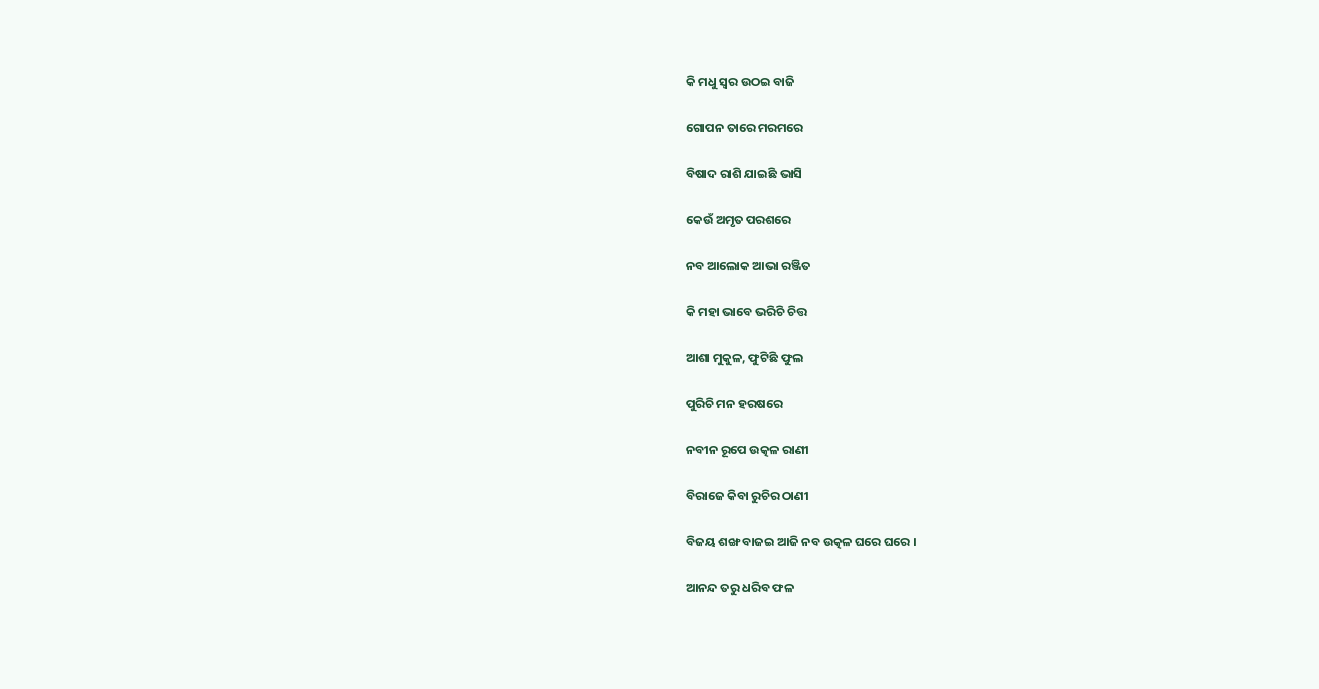କି ମଧୁ ସ୍ୱର ଉଠଇ ବାଜି

ଗୋପନ ତାରେ ମରମରେ

ବିଷାଦ ରାଶି ଯାଇଛି ଭାସି

କେଉଁ ଅମୃତ ପରଶରେ

ନବ ଆଲୋକ ଆଭା ରଞ୍ଜିତ

କି ମହା ଭାବେ ଭରିଚି ଚିତ୍ତ

ଆଶା ମୁକୁଳ, ଫୁଟିଛି ଫୁଲ

ପୁରିଚି ମନ ହରଷରେ

ନବୀନ ରୂପେ ଉତ୍କଳ ରାଣୀ

ବିରାଜେ କିବା ରୁଚିର ଠାଣୀ

ବିଜୟ ଶଙ୍ଖ ବାଜଇ ଆଜି ନବ ଉତ୍କଳ ଘରେ ଘରେ ।

ଆନନ୍ଦ ତରୁ ଧରିବ ଫଳ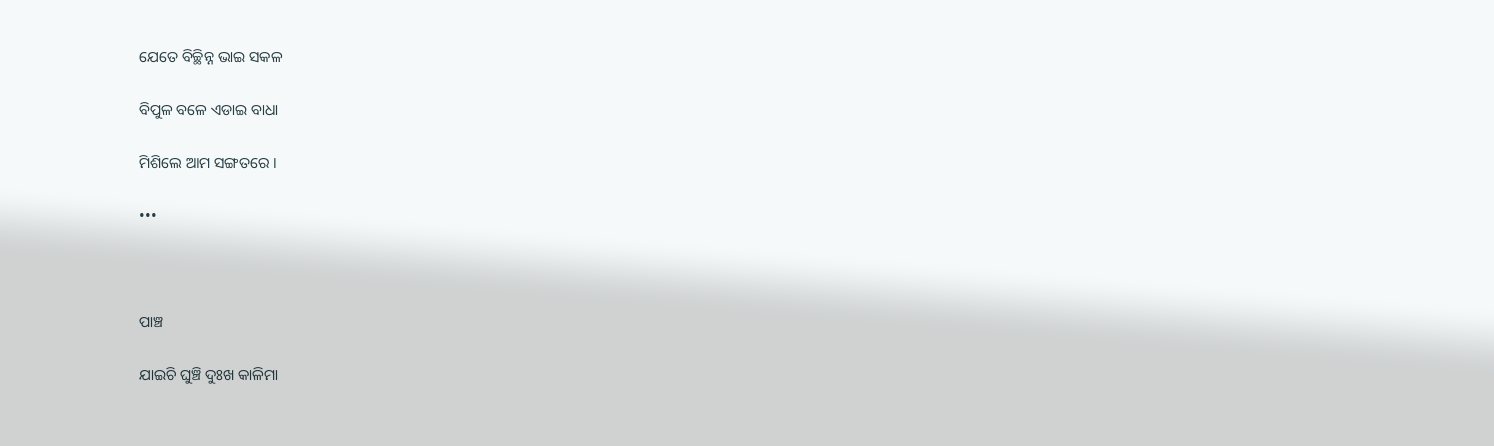ଯେତେ ବିଚ୍ଛିନ୍ନ ଭାଇ ସକଳ

ବିପୁଳ ବଳେ ଏଡାଇ ବାଧା

ମିଶିଲେ ଆମ ସଙ୍ଗତରେ ।

•••



ପାଞ୍ଚ

ଯାଇଚି ଘୁଞ୍ଚି ଦୁଃଖ କାଳିମା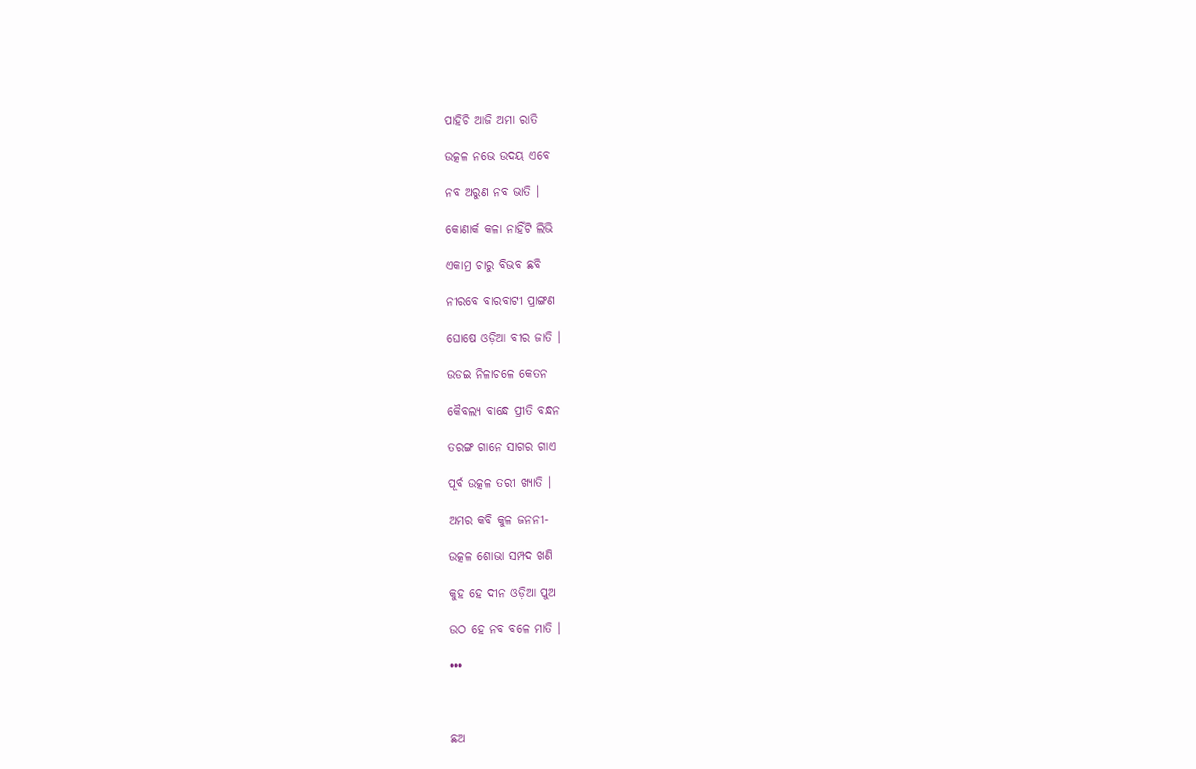ପାହିଚି ଆଜି ଅମା ରାତି

ଉତ୍କଳ ନଭେ ଉଦୟ ଏବେ

ନବ ଅରୁଣ ନବ ଭାତି ।

କୋଣାର୍କ କଳା ନାହିଁଟି ଲିଭି

ଏକାମ୍ର ଚାରୁ ବିଭବ ଛବି

ନୀରବେ ବାରବାଟୀ ପ୍ରାଙ୍ଗଣ

ଘୋଷେ ଓଡ଼ିଆ ବୀର ଜାତି ।

ଉଡଇ ନିଳାଚଳେ କେତନ

କୈବଲ୍ୟ ବାନ୍ଧେ ପ୍ରୀତି ବନ୍ଧନ

ତରଙ୍ଗ ଗାନେ ସାଗର ଗାଏ

ପୂର୍ବ ଉତ୍କଳ ତରୀ ଖ୍ୟାତି ।

ଅମର କବି କୁଳ ଜନନୀ-

ଉତ୍କଳ ଶୋଭା ସମ୍ପଦ ଖଣି

କୁହ ହେ ଦୀନ ଓଡ଼ିଆ ପୁଅ

ଉଠ ହେ ନବ ବଳେ ମାତି ।

•••



ଛଅ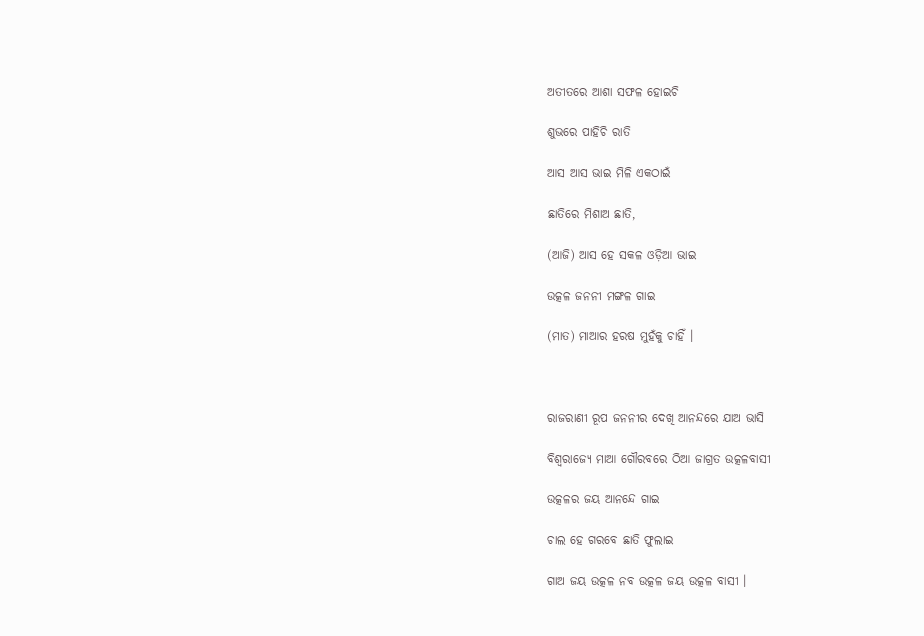ଅତୀତରେ ଆଶା ସଫଳ ହୋଇଚି

ଶୁଭରେ ପାହିଚି ରାତି

ଆସ ଆସ ଭାଇ ମିଳି ଏକଠାଇଁ

ଛାତିରେ ମିଶାଅ ଛାତି,

(ଆଜି) ଆସ ହେ ସକଳ ଓଡ଼ିଆ ଭାଇ

ଉତ୍କଳ ଜନନୀ ମଙ୍ଗଳ ଗାଇ

(ମାତ) ମାଆର ହରଷ ମୁହଁକୁ ଚାହିଁ ।



ରାଜରାଣୀ ରୂପ ଜନନୀର ଦେଖି ଆନନ୍ଦରେ ଯାଅ ଭାସି

ବିଶ୍ୱରାଜ୍ୟେ ମାଆ ଗୌରବରେ ଠିଆ ଜାଗ୍ରତ ଉତ୍କଳବାସୀ

ଉତ୍କଳର ଜୟ ଆନନ୍ଦେ ଗାଇ

ଚାଲ ହେ ଗରବେ ଛାତି ଫୁଲାଇ

ଗାଅ ଜୟ ଉତ୍କଳ ନବ ଉତ୍କଳ ଜୟ ଉତ୍କଳ ବାସୀ ।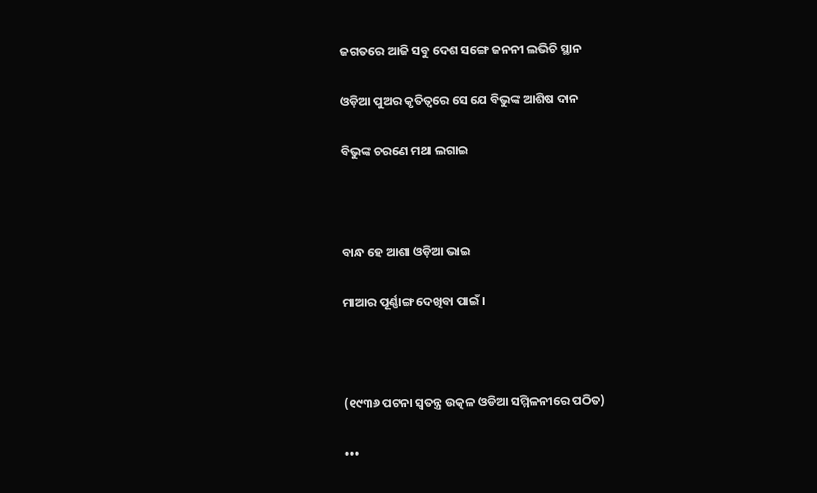ଜଗତରେ ଆଜି ସବୁ ଦେଶ ସଙ୍ଗେ ଜନନୀ ଲଭିଚି ସ୍ଥାନ

ଓଡ଼ିଆ ପୁଅର କୃତିତ୍ୱରେ ସେ ଯେ ବିଭୁଙ୍କ ଆଶିଷ ଦାନ

ବିଭୁଙ୍କ ଚରଣେ ମଥା ଲଗାଇ



ବାନ୍ଧ ହେ ଆଶା ଓଡ଼ିଆ ଭାଇ

ମାଆର ପୂର୍ଣ୍ଣାଙ୍ଗ ଦେଖିବା ପାଇଁ ।



(୧୯୩୬ ପଟନା ସ୍ୱତନ୍ତ୍ର ଉତ୍କଳ ଓଡିଆ ସମ୍ମିଳନୀରେ ପଠିତ)

•••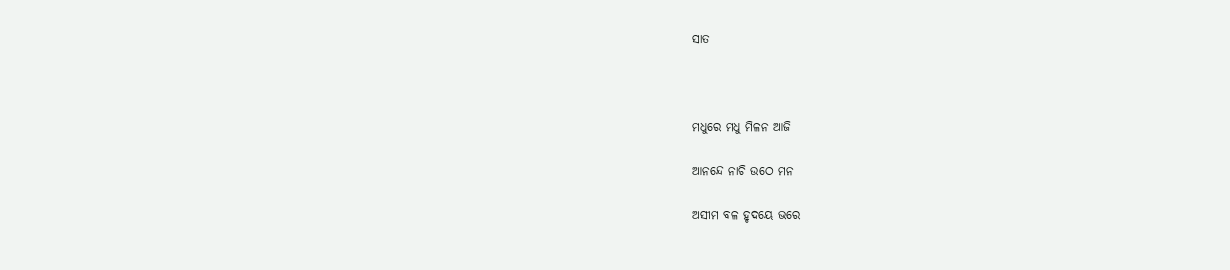ସାତ



ମଧୁରେ ମଧୁ ମିଳନ ଆଜି

ଆନନ୍ଦେ ନାଚି ଉଠେ ମନ

ଅସୀମ ବଳ ହୃଦୟେ ଭରେ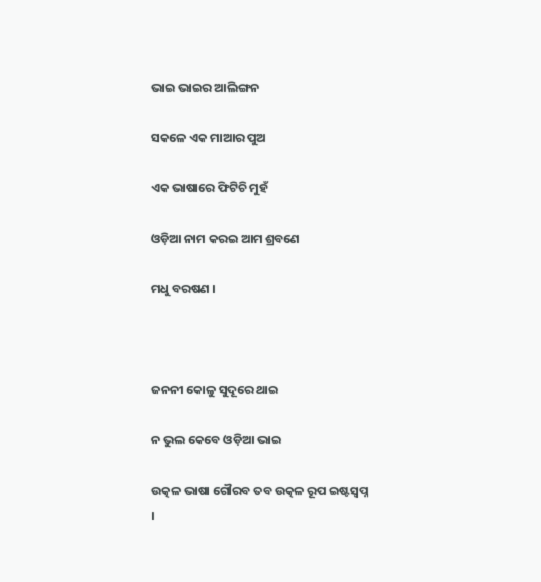ଭାଇ ଭାଇର ଆଲିଙ୍ଗନ

ସକଳେ ଏକ ମାଆର ପୁଅ

ଏକ ଭାଷାରେ ଫିଟିଚି ମୁହଁ

ଓଡ଼ିଆ ନାମ କରଇ ଆମ ଶ୍ରବଣେ

ମଧୁ ବରଷଣ ।



ଜନନୀ କୋଳୁ ସୁଦୂରେ ଥାଇ

ନ ଭୁଲ କେବେ ଓଡ଼ିଆ ଭାଇ

ଉତ୍କଳ ଭାଷା ଗୌରବ ତବ ଉତ୍କଳ ରୂପ ଇଷ୍ଟସ୍ୱପ୍ନ ।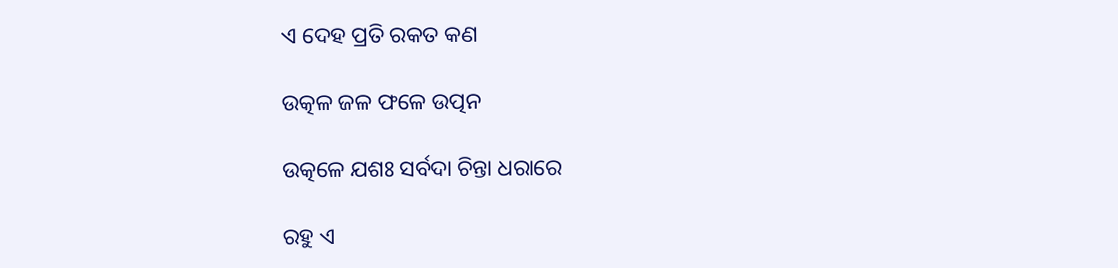ଏ ଦେହ ପ୍ରତି ରକତ କଣ

ଉତ୍କଳ ଜଳ ଫଳେ ଉତ୍ପନ

ଉତ୍କଳେ ଯଶଃ ସର୍ବଦା ଚିନ୍ତା ଧରାରେ

ରହୁ ଏ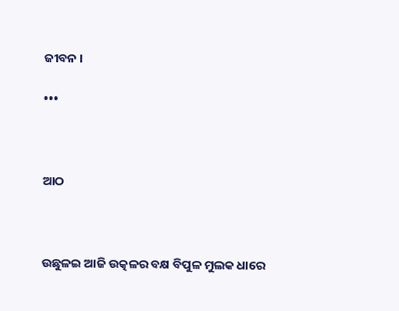ଜୀବନ ।

•••



ଆଠ



ଉଛୁଳଇ ଆଜି ଉତ୍କଳର ବକ୍ଷ ବିପୁଳ ମୁଲକ ଧାରେ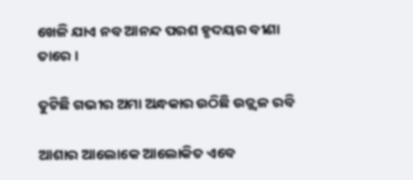ଖେଳି ଯାଏ ନବ ଆନନ୍ଦ ପରଶ ହୃଦୟର ବୀଣା ତାରେ ।

ତୁଟିଛି ଗଭୀର ଅମା ଅନ୍ଧକାର ଉଠିଛି ଉଜ୍ଜ୍ୱଳ ରବି

ଆଶାର ଆଲୋକେ ଆଲୋକିତ ଏବେ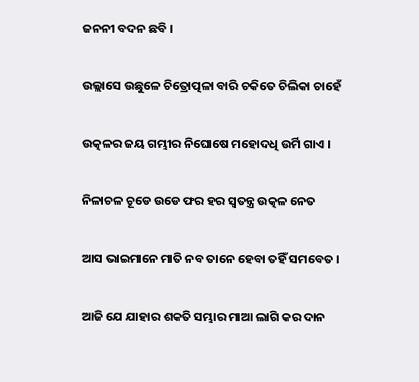ଜନନୀ ବଦନ ଛବି ।

ଉଲ୍ଲାସେ ଉଛୁଳେ ଚିତ୍ରୋତ୍ପଳା ବାରି ଚକିତେ ଚିଲିକା ଚାହେଁ

ଉତ୍କଳର ଜୟ ଗମ୍ଭୀର ନିଘୋଷେ ମହୋଦଧି ଉର୍ମି ଗାଏ ।

ନିଳାଚଳ ଚୂଡେ ଉଡେ ଫର ହର ସ୍ୱତନ୍ତ୍ର ଉତ୍କଳ ନେତ

ଆସ ଭାଇମାନେ ମାତି ନବ ତାନେ ହେବା ତହିଁ ସମବେତ ।

ଆଜି ଯେ ଯାହାର ଶକତି ସମ୍ଭାର ମାଆ ଲାଗି କର ଦାନ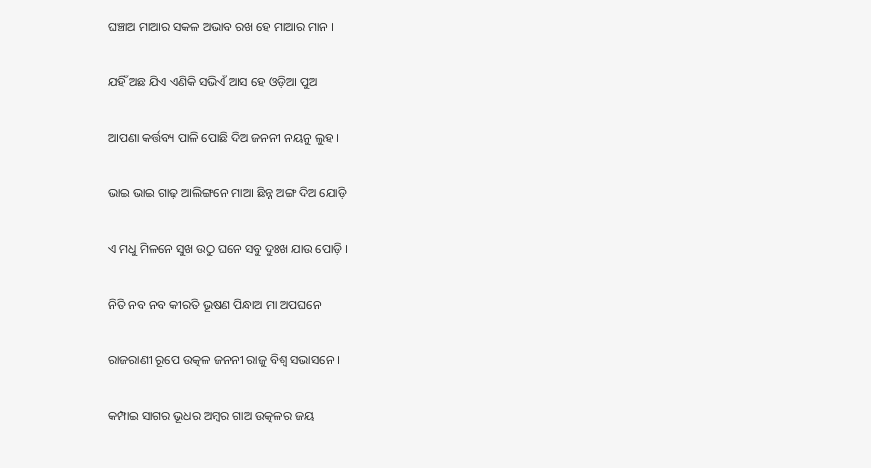ଘଞ୍ଚାଅ ମାଆର ସକଳ ଅଭାବ ରଖ ହେ ମାଆର ମାନ ।

ଯହିଁ ଅଛ ଯିଏ ଏଣିକି ସଭିଏଁ ଆସ ହେ ଓଡ଼ିଆ ପୁଅ

ଆପଣା କର୍ତ୍ତବ୍ୟ ପାଳି ପୋଛି ଦିଅ ଜନନୀ ନୟନୁ ଲୁହ ।

ଭାଇ ଭାଇ ଗାଢ଼ ଆଲିଙ୍ଗନେ ମାଆ ଛିନ୍ନ ଅଙ୍ଗ ଦିଅ ଯୋଡ଼ି

ଏ ମଧୁ ମିଳନେ ସୁଖ ଉଠୁ ଘନେ ସବୁ ଦୁଃଖ ଯାଉ ପୋଡ଼ି ।

ନିତି ନବ ନବ କୀରତି ଭୂଷଣ ପିନ୍ଧାଅ ମା ଅପଘନେ

ରାଜରାଣୀ ରୂପେ ଉତ୍କଳ ଜନନୀ ରାଜୁ ବିଶ୍ୱ ସଭାସନେ ।

କମ୍ପାଇ ସାଗର ଭୂଧର ଅମ୍ବର ଗାଅ ଉତ୍କଳର ଜୟ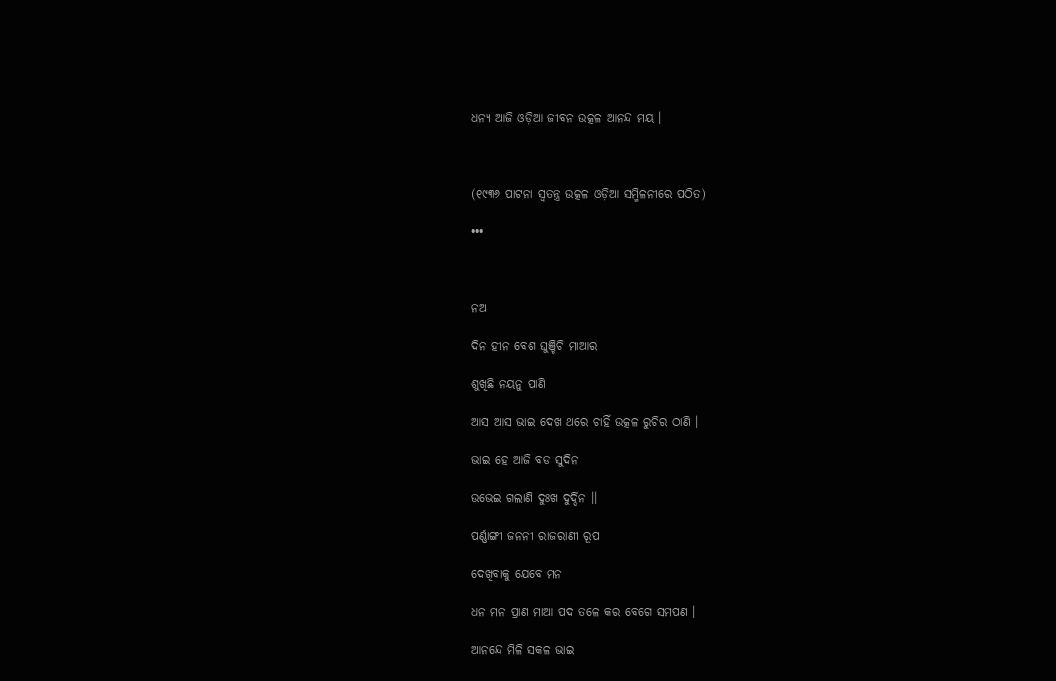ଧନ୍ୟ ଆଜି ଓଡ଼ିଆ ଜୀବନ ଉତ୍କଳ ଆନନ୍ଦ ମୟ ।



(୧୯୩୬ ପାଟନା ସ୍ୱତନ୍ତ୍ର ଉତ୍କଳ ଓଡ଼ିଆ ସମ୍ମିଳନୀରେ ପଠିତ)

•••



ନଅ

ଦିନ ହୀନ ବେଶ ଘୁଞ୍ଚିଚି ମାଆର

ଶୁଖିଛି ନୟନୁ ପାଣି

ଆସ ଆସ ଭାଇ ଦେଖ ଥରେ ଚାହିଁ ଉତ୍କଳ ରୁଚିର ଠାଣି ।

ଭାଇ ହେ ଆଜି ବଡ ସୁଦିନ

ଉଭେଇ ଗଲାଣି ଦୁଃଖ ଦୁର୍ଦ୍ଦିନ ।।

ପର୍ଣ୍ଣାଙ୍ଗୀ ଜନନୀ ରାଜରାଣୀ ରୂପ

ଦେଖିବାକୁ ଯେବେ ମନ

ଧନ ମନ ପ୍ରାଣ ମାଆ ପଦ ତଳେ କର ବେଗେ ସମପଣ ।

ଆନନ୍ଦେ ମିଳି ସକଳ ଭାଇ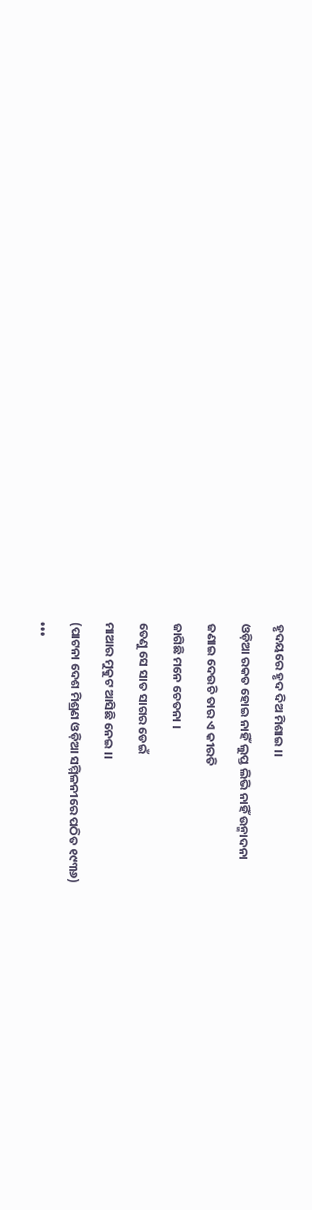ହୃଦୟରେ ହୃଦ ଦିଅ ମିଶାଇ ।।

ଓଡ଼ିଆ ରକତ ହୋଇ ନାହିଁ ଲୁପ୍ତ ଲିଭି ନାହିଁ ଉନ୍ମାଦନା

ଜଣାଇ ଦେଉଚି ତାର ଏ କୀରତି

ଜାଗିଛି ମନେ ଚେତନା ।

ତେଣୁ ସେ ସାତ ସାଗର ଡେଇଁ

ମାଆର ମୁକୁଟ ଆସିଛି ନେଇ ।।

(ପାଟନା ଦେଶ ମିଶ୍ରଣ ଓଡ଼ିଆ ସମ୍ମିଳନୀରେ ପଠିତ ୧୯୩୬)

•••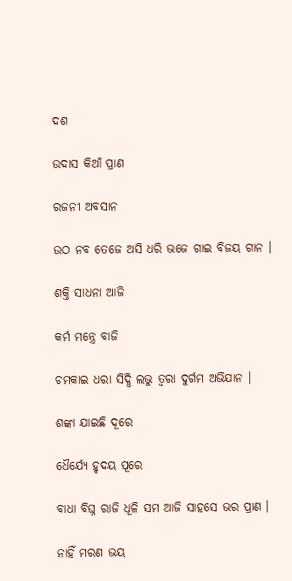ଦଶ

ଉଦାସ କିଆଁ ପ୍ରାଣ

ରଜନୀ ଅବସାନ

ଉଠ ନବ ତେଜେ ଅସି ଧରି ଭଜେ ଗାଇ ବିଜୟ ଗାନ ।

ଶକ୍ତି ସାଧନା ଆଜି

କର୍ମ ମନ୍ତ୍ରେ ବାଜି

ଚମକାଇ ଧରା ସିଦ୍ଧି ଲଭୁ ତ୍ୱରା ଦୁର୍ଗମ ଅଭିଯାନ ।

ଶଙ୍କା ଯାଇଛି ଦୂରେ

ଧୈର୍ଯ୍ୟେ ହୃଦୟ ପୂରେ

ବାଧା ବିଘ୍ନ ରାଜି ଧୂଳି ସମ ଆଜି ସାହସେ ଭର ପ୍ରାଣ ।

ନାହିଁ ମରଣ ଭୟ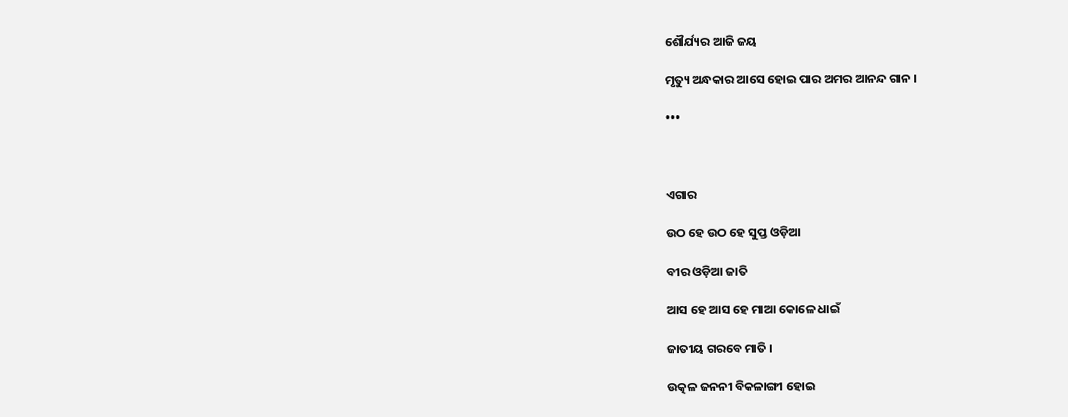ଶୌର୍ଯ୍ୟର ଆଜି ଜୟ

ମୃତ୍ୟୁ ଅନ୍ଧକାର ଆସେ ହୋଇ ପାର ଅମର ଆନନ୍ଦ ଗାନ ।

•••



ଏଗାର

ଉଠ ହେ ଉଠ ହେ ସୁପ୍ତ ଓଡ଼ିଆ

ବୀର ଓଡ଼ିଆ ଜାତି

ଆସ ହେ ଆସ ହେ ମାଆ କୋଳେ ଧାଇଁ

ଜାତୀୟ ଗରବେ ମାତି ।

ଉତ୍କଳ ଜନନୀ ବିକଳାଙ୍ଗୀ ହୋଇ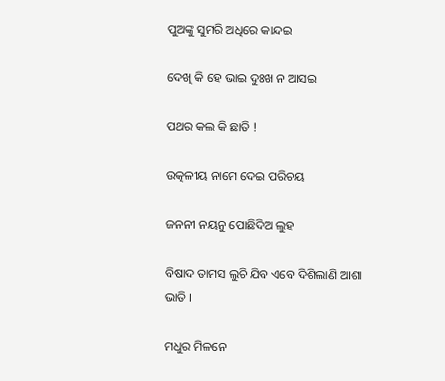ପୁଅଙ୍କୁ ସୁମରି ଅଧିରେ କାନ୍ଦଇ

ଦେଖି କି ହେ ଭାଇ ଦୁଃଖ ନ ଆସଇ

ପଥର କଲ କି ଛାତି !

ଉତ୍କଳୀୟ ନାମେ ଦେଇ ପରିଚୟ

ଜନନୀ ନୟନୁ ପୋଛିଦିଅ ଲୁହ

ବିଷାଦ ତାମସ ଲୁଚି ଯିବ ଏବେ ଦିଶିଲାଣି ଆଶା ଭାତି ।

ମଧୁର ମିଳନେ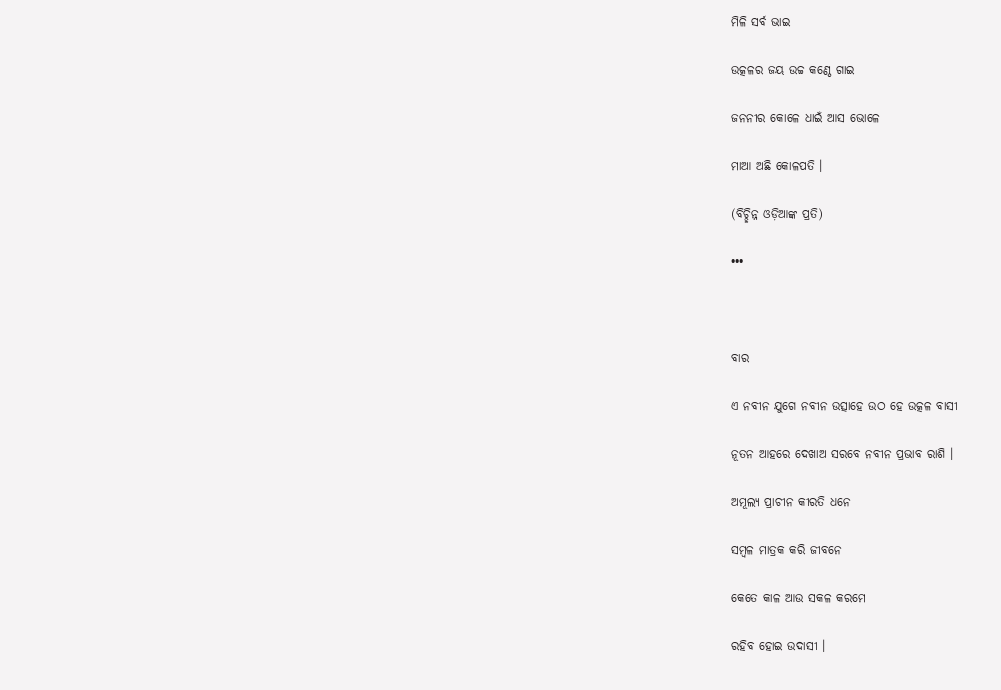ମିଳି ସର୍ବ ଭାଇ

ଉତ୍କଳର ଜୟ ଉଚ୍ଚ କଣ୍ଠେ ଗାଇ

ଜନନୀର କୋଳେ ଧାଇଁ ଆସ ଭୋଳେ

ମାଆ ଅଛି କୋଳପତି ।

(ବିଚ୍ଛିନ୍ନ ଓଡ଼ିଆଙ୍କ ପ୍ରତି)

•••



ବାର

ଏ ନବୀନ ଯୁଗେ ନବୀନ ଉତ୍ସାହେ ଉଠ ହେ ଉତ୍କଳ ବାସୀ

ନୂତନ ଆହରେ ଦେଖାଅ ସରବେ ନବୀନ ପ୍ରଭାବ ରାଶି ।

ଅମୂଲ୍ୟ ପ୍ରାଚୀନ କୀରତି ଧନେ

ସମ୍ବଳ ମାତ୍ରକ କରି ଜୀବନେ

କେତେ କାଳ ଆଉ ସକଳ କରମେ

ରହିବ ହୋଇ ଉଦାସୀ ।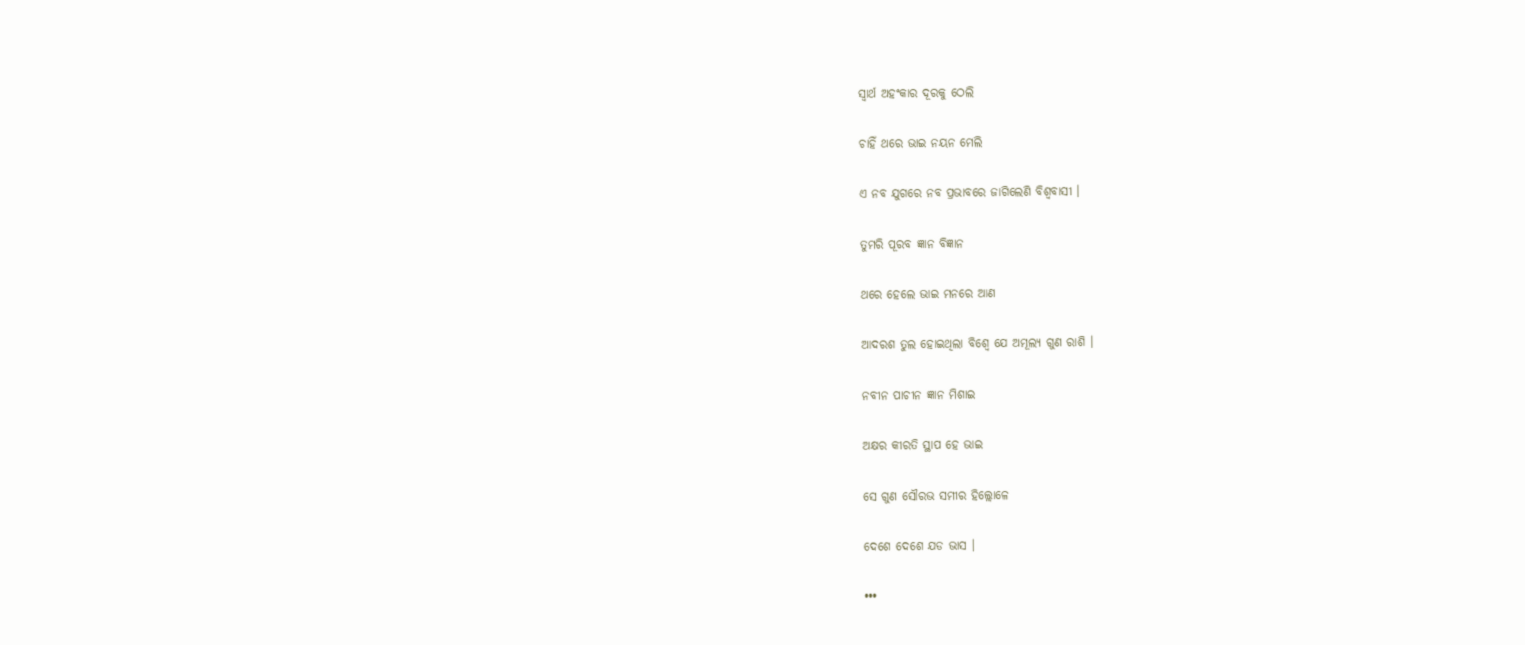ସ୍ୱାର୍ଥ ଅହଂକାର ଦୂରକୁ ଠେଲି

ଚାହିଁ ଥରେ ଭାଇ ନୟନ ମେଲି

ଏ ନବ ଯୁଗରେ ନବ ପ୍ରଭାବରେ ଜାଗିଲେଣି ବିଶ୍ୱବାସୀ ।

ତୁମରି ପୂରବ ଜ୍ଞାନ ବିଜ୍ଞାନ

ଥରେ ହେଲେ ଭାଇ ମନରେ ଆଣ

ଆଦରଶ ତୁଲ ହୋଇଥିଲା ବିଶ୍ୱେ ଯେ ଅମୂଲ୍ୟ ଗୁଣ ରାଶି ।

ନବୀନ ପାଚୀନ ଜ୍ଞାନ ମିଶାଇ

ଅକ୍ଷର କୀରତି ସ୍ଥାପ ହେ ଭାଇ

ସେ ଗୁଣ ସୌରଭ ସମୀର ହିଲ୍ଲୋଳେ

ଦେଶେ ଦେଶେ ଯଡ ଭାସ ।

•••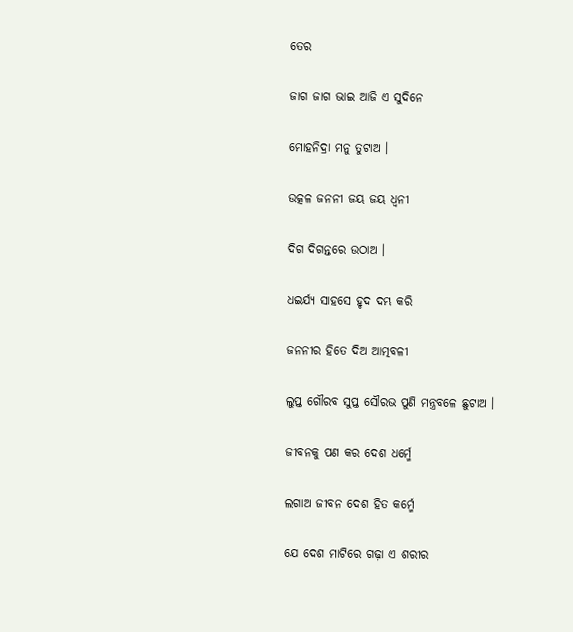ତେର

ଜାଗ ଜାଗ ଭାଇ ଆଜି ଏ ସୁଦିନେ

ମୋହନିଦ୍ରା ମନୁ ତୁଟାଅ ।

ଉତ୍କଳ ଜନନୀ ଜୟ ଜୟ ଧ୍ୱନୀ

ଦିଗ ଦିଗନ୍ତରେ ଉଠାଅ ।

ଧଇର୍ଯ୍ୟ ସାହସେ ହୃଦ ଦମ୍ଭ କରି

ଜନନୀର ହିତେ ଦିଅ ଆତ୍ମବଳୀ

ଲୁପ୍ତ ଗୌରବ ସୁପ୍ତ ସୌରଭ ପୁଣି ମନ୍ତ୍ରବଳେ ଛୁଟାଅ ।

ଜୀବନକୁ ପଣ କର ଦେଶ ଧର୍ମ୍ମେ

ଲଗାଅ ଜୀବନ ଦେଶ ହିତ କର୍ମ୍ମେ

ଯେ ଦେଶ ମାଟିରେ ଗଢ଼ା ଏ ଶରୀର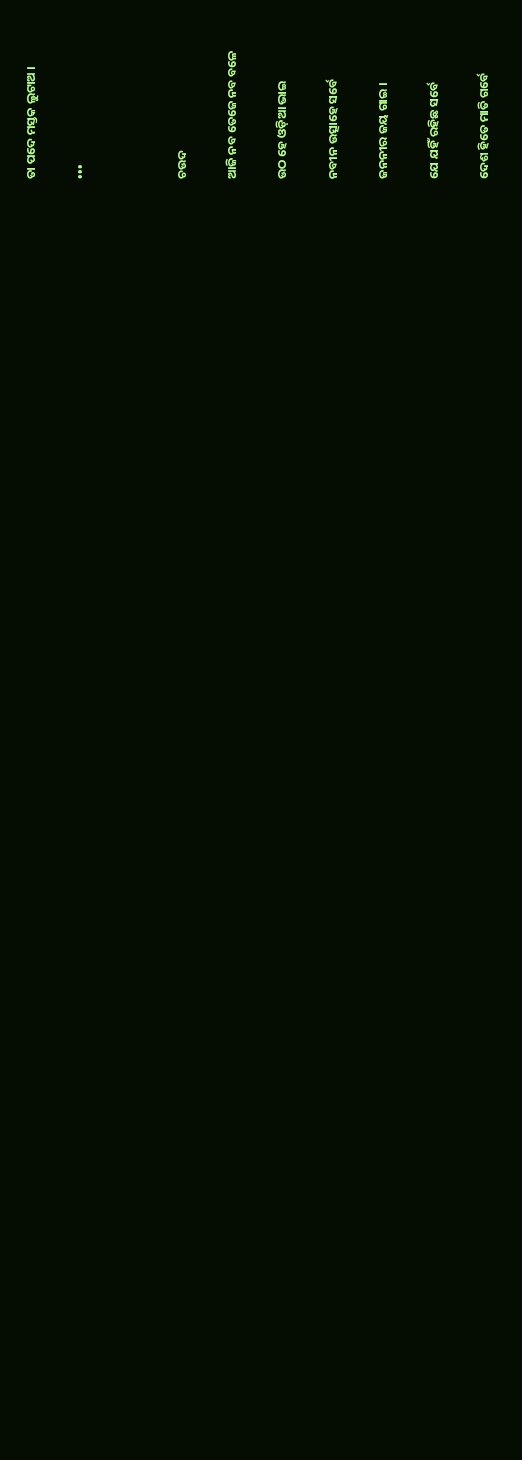ତା ପଦେ ମସ୍ତକ ଲୁଟାଅ ।

•••



ଚଉଦ

ଆଜି ନବ ତେଜେ ନବ ବଳେ

ଉଠ ହେ ଓଡ଼ିଆ ଭାଇ

ନବୀନ ଉତ୍ସାହେ ସର୍ବେ

ଜନନୀର ଜୟ ଗାଇ ।

ଯେ ଯହିଁ ରହିଛ ସର୍ବେ

ଦେଶ ହିତେ ମାତି ଗର୍ବେ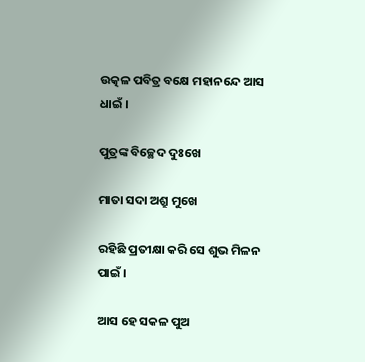ଉତ୍କଳ ପବିତ୍ର ବକ୍ଷେ ମହାନନ୍ଦେ ଆସ ଧାଇଁ ।

ପୁତ୍ରଙ୍କ ବିଚ୍ଛେଦ ଦୁଃଖେ

ମାତା ସଦା ଅଶ୍ରୁ ମୁଖେ

ରହିଛି ପ୍ରତୀକ୍ଷା କରି ସେ ଶୁଭ ମିଳନ ପାଇଁ ।

ଆସ ହେ ସକଳ ପୁଅ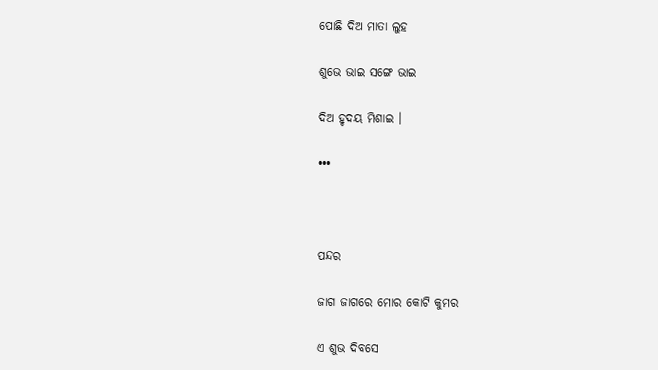ପୋଛି ଦିଅ ମାତା ଲୁହ

ଶୁଭେ ଭାଇ ସଙ୍ଗେ ଭାଇ

ଦିଅ ହୃଦୟ ମିଶାଇ ।

•••



ପନ୍ଦର

ଜାଗ ଜାଗରେ ମୋର କୋଟି କୁମର

ଏ ଶୁଭ ଦିବସେ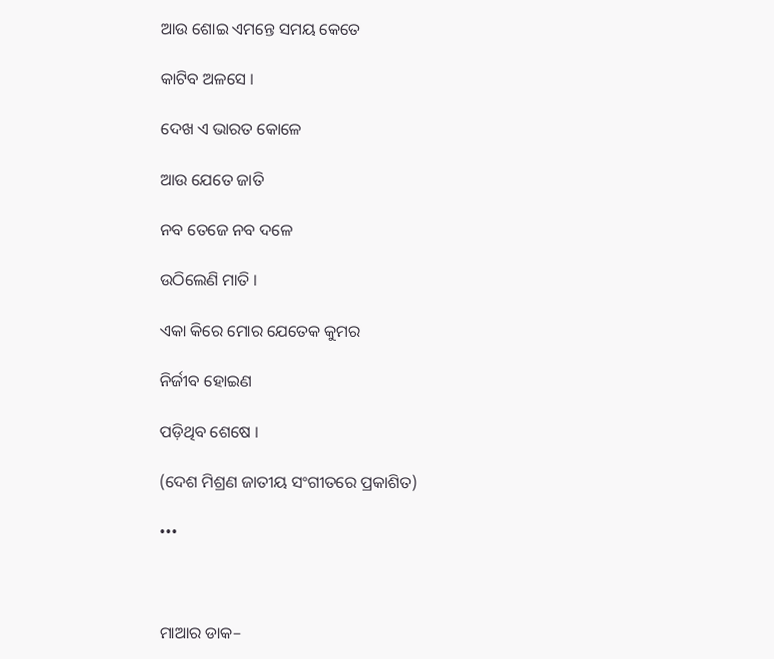ଆଉ ଶୋଇ ଏମନ୍ତେ ସମୟ କେତେ

କାଟିବ ଅଳସେ ।

ଦେଖ ଏ ଭାରତ କୋଳେ

ଆଉ ଯେତେ ଜାତି

ନବ ତେଜେ ନବ ଦଳେ

ଉଠିଲେଣି ମାତି ।

ଏକା କିରେ ମୋର ଯେତେକ କୁମର

ନିର୍ଜୀବ ହୋଇଣ

ପଡ଼ିଥିବ ଶେଷେ ।

(ଦେଶ ମିଶ୍ରଣ ଜାତୀୟ ସଂଗୀତରେ ପ୍ରକାଶିତ)

•••



ମାଆର ଡାକ–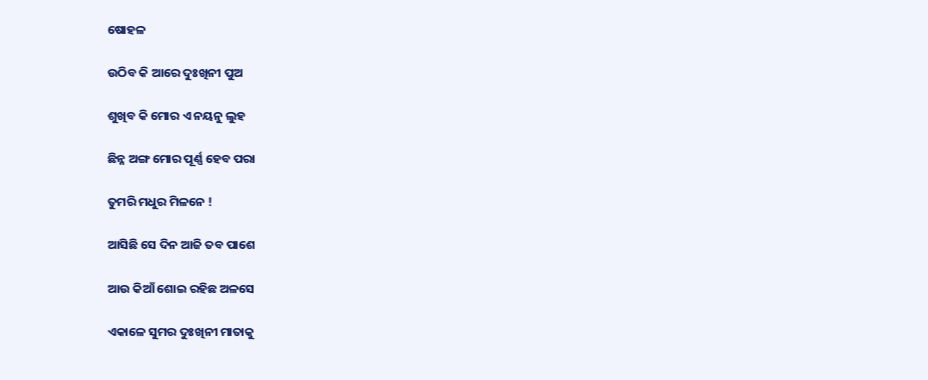ଷୋହଳ

ଉଠିବ କି ଆରେ ଦୁଃଖିନୀ ପୁଅ

ଶୁଖିବ କି ମୋର ଏ ନୟନୁ ଲୁହ

ଛିନ୍ନ ଅଙ୍ଗ ମୋର ପୂର୍ଣ୍ଣ ହେବ ପରା

ତୁମରି ମଧୁର ମିଳନେ !

ଆସିଛି ସେ ଦିନ ଆଜି ତବ ପାଶେ

ଆଉ କିଆଁ ଶୋଇ ରହିଛ ଅଳସେ

ଏକାଳେ ସୁମର ଦୁଃଖିନୀ ମାତାକୁ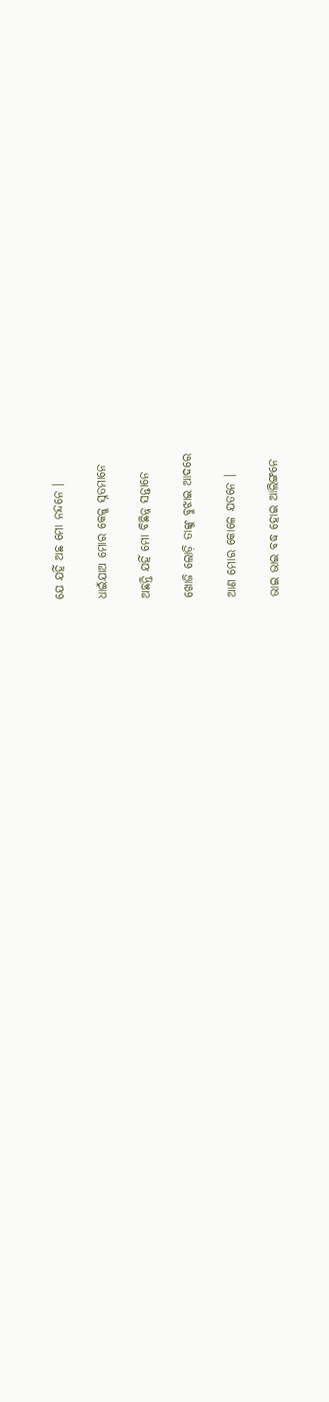ଯେ ଯହିଁ ଅଛ ମୋ ନନ୍ଦନେ ।

ଧାଇଁଯାଅ ମୋର କେଳୁ ସ୍ନତମାନେ

ଅଛନ୍ତି ଯହିଁ ମୋ ବିଛିନ୍ନ ସନ୍ତାନେ

ଖୋଜି ଲୋଡ଼ି ତାଙ୍କୁ ବୁଝାଇ ଆଦରେ

ଆଣ ମୋର କୋଳେ ଯତନେ ।

ଭାଇ ଭାଇ ବଦ୍ଧ ହୋଇ ଆଲିଙ୍ଗନେ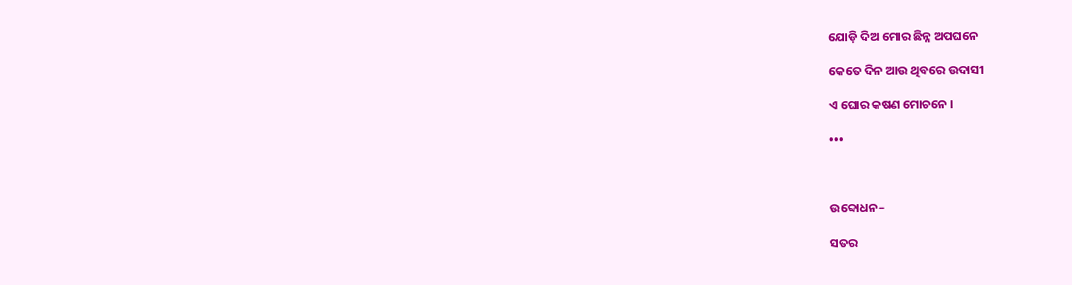ଯୋଡ଼ି ଦିଅ ମୋର ଛିନ୍ନ ଅପଘନେ

କେତେ ଦିନ ଆଉ ଥିବରେ ଉଦାସୀ

ଏ ଘୋର କଷଣ ମୋଚନେ ।

•••



ଉବ୍ଦୋଧନ–

ସତର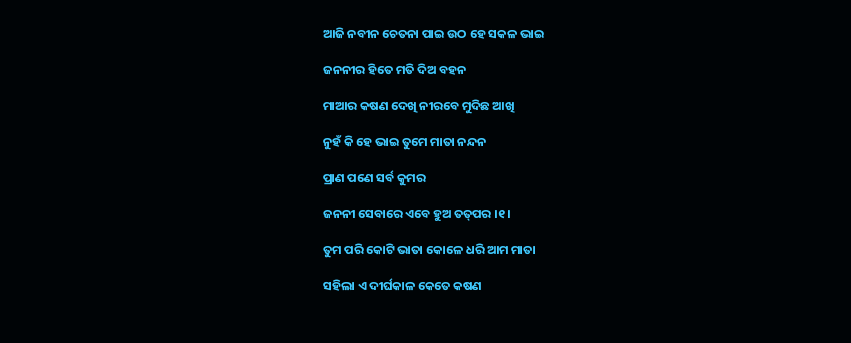ଆଜି ନବୀନ ଚେତନା ପାଇ ଉଠ ହେ ସକଳ ଭାଇ

ଜନନୀର ହିତେ ମତି ଦିଅ ବହନ

ମାଆର କଷଣ ଦେଖି ନୀରବେ ମୁଦିଛ ଆଖି

ନୁହଁ କି ହେ ଭାଇ ତୁମେ ମାତା ନନ୍ଦନ

ପ୍ରାଣ ପଣେ ସର୍ବ କୁମର

ଜନନୀ ସେବାରେ ଏବେ ହୁଅ ତତ୍‌ପର ।୧।

ତୁମ ପରି କୋଟି ଭାତା କୋଳେ ଧରି ଆମ ମାତା

ସହିଲା ଏ ଦୀର୍ଘକାଳ କେତେ କଷଣ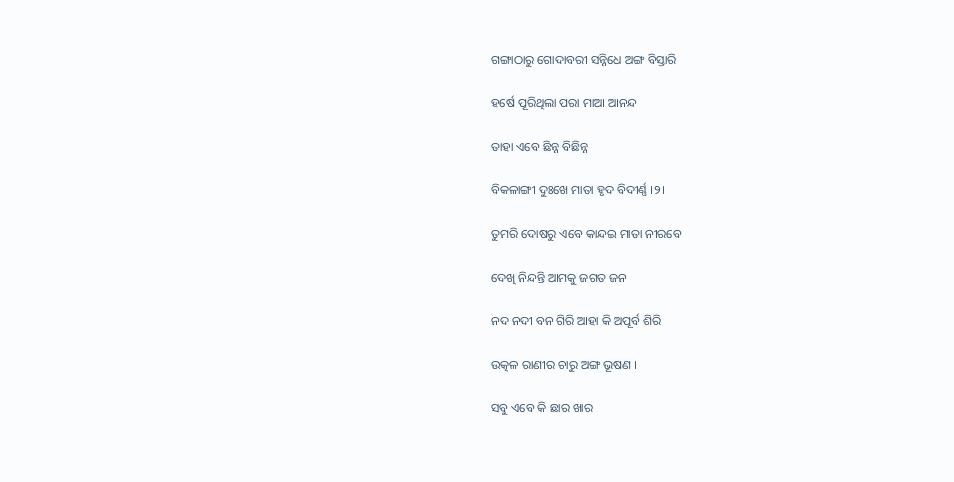ଗଙ୍ଗାଠାରୁ ଗୋଦାବରୀ ସନ୍ନିଧେ ଅଙ୍ଗ ବିସ୍ତାରି

ହର୍ଷେ ପୂରିଥିଲା ପରା ମାଆ ଆନନ୍ଦ

ତାହା ଏବେ ଛିନ୍ନ ବିଛିନ୍ନ

ବିକଳାଙ୍ଗୀ ଦୁଃଖେ ମାତା ହୃଦ ବିଦୀର୍ଣ୍ଣ ।୨।

ତୁମରି ଦୋଷରୁ ଏବେ କାନ୍ଦଇ ମାତା ନୀରବେ

ଦେଖି ନିନ୍ଦନ୍ତି ଆମକୁ ଜଗତ ଜନ

ନଦ ନଦୀ ବନ ଗିରି ଆହା କି ଅପୂର୍ବ ଶିରି

ଉତ୍କଳ ରାଣୀର ଚାରୁ ଅଙ୍ଗ ଭୂଷଣ ।

ସବୁ ଏବେ କି ଛାର ଖାର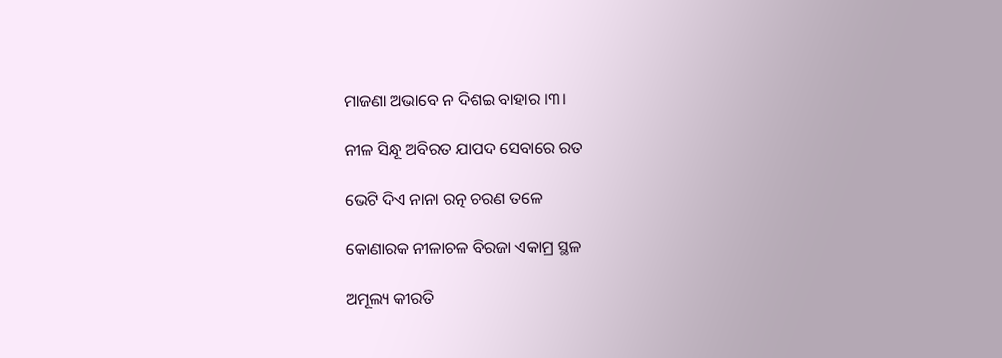ମାଜଣା ଅଭାବେ ନ ଦିଶଇ ବାହାର ।୩।

ନୀଳ ସିନ୍ଧୂ ଅବିରତ ଯାପଦ ସେବାରେ ରତ

ଭେଟି ଦିଏ ନାନା ରତ୍ନ ଚରଣ ତଳେ

କୋଣାରକ ନୀଳାଚଳ ବିରଜା ଏକାମ୍ର ସ୍ଥଳ

ଅମୂଲ୍ୟ କୀରତି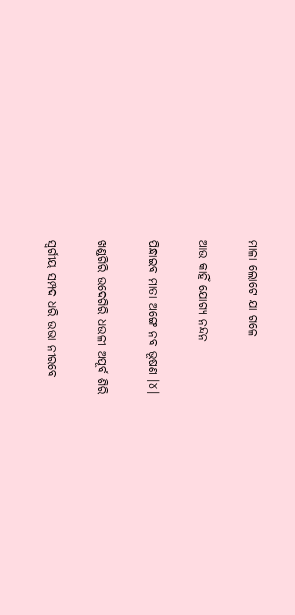ମାଳା ଲୋଟେ ଯା ଗଳେ

ଆଉ କାହିଁ ଯୋଗ୍ୟ ନନ୍ଦନ

ପିନ୍ଧାଇବ ମାତା ଅଙ୍ଗେ ନବ ଭୂଷଣ ।୪।

ଖଣ୍ଡଗିରି ଉଦେଗିରି ଧଉଳୀ ଅପୂର୍ବ ଶିରି

ସ୍ୱର୍ଗୀୟ ସମ୍ପଦ ଧରି ଉଭା ନୀରବେ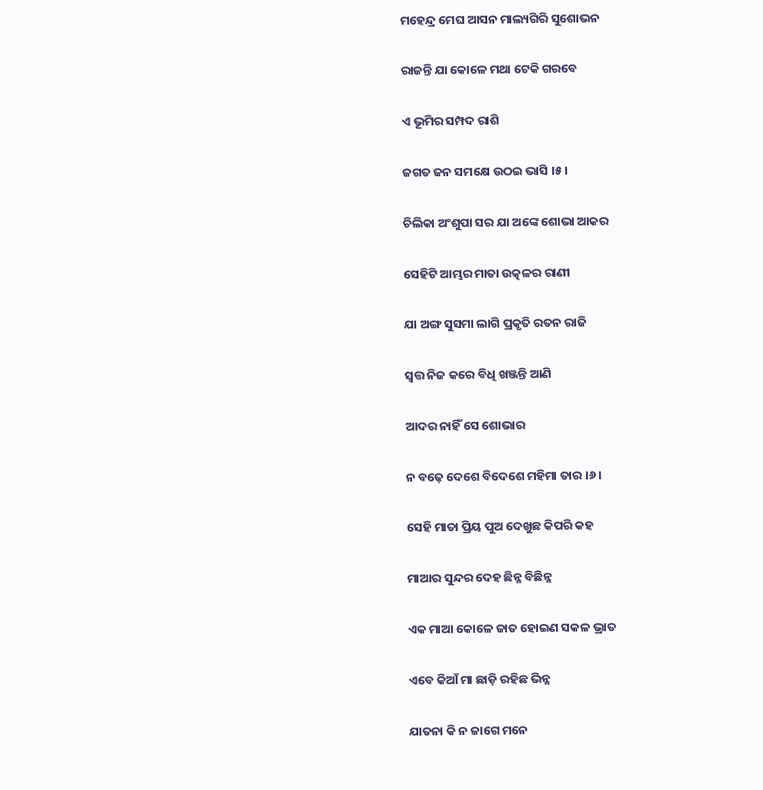ମହେନ୍ଦ୍ର ମେଘ ଆସନ ମାଲ୍ୟଗିରି ସୁଶୋଭନ

ରାଜନ୍ତି ଯା କୋଳେ ମଥା ଟେକି ଗରବେ

ଏ ଭୂମିର ସମ୍ପଦ ରାଶି

ଜଗତ ଜନ ସମକ୍ଷେ ଉଠଇ ଭାସି ।୫।

ଚିଲିକା ଅଂଶୁପା ସର ଯା ଅଙ୍କେ ଶୋଭା ଆକର

ସେହିଟି ଆମ୍ଭର ମାତା ଉତ୍କଳର ରାଣୀ

ଯା ଅଙ୍ଗ ସୁସମା ଲାଗି ପ୍ରକୃତି ରତନ ରାଜି

ସ୍ୱତ୍ତ ନିଜ କରେ ବିଧି ଖଞ୍ଜନ୍ତି ଆଣି

ଆଦର ନାହିଁ ସେ ଶୋଭାର

ନ ବଢ଼େ ଦେଶେ ବିଦେଶେ ମହିମା ତାର ।୬।

ସେହି ମାତା ପ୍ରିୟ ପୁଅ ଦେଖୁଛ କିପରି କହ

ମାଆର ସୁନ୍ଦର ଦେହ ଛିନ୍ନ ବିଛିନ୍ନ

ଏକ ମାଆ କୋଳେ ଜାତ ହୋଇଣ ସକଳ ଭ୍ରାତ

ଏବେ କିଆଁ ମା ଛାଡ଼ି ରହିଛ ଭିନ୍ନ

ଯାତନା କି ନ ଜାଗେ ମନେ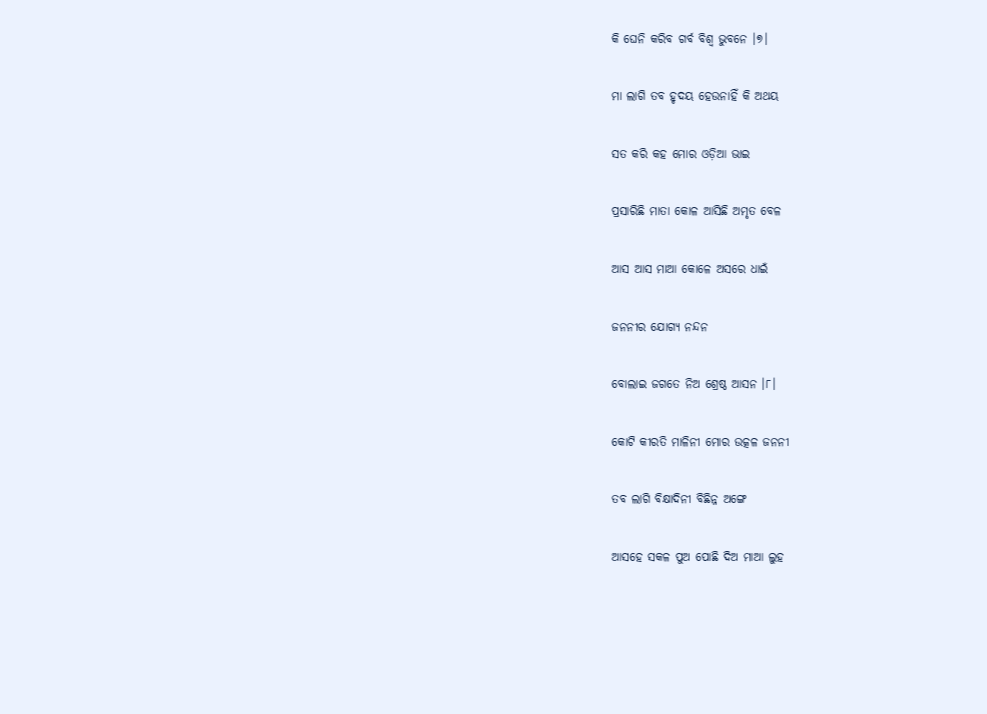କି ଘେନି କରିବ ଗର୍ବ ବିଶ୍ୱ ଭୁବନେ ।୭।

ମା ଲାଗି ତବ ହୃଦୟ ହେଉନାହିଁ କି ଅଥୟ

ସତ କରି କହ ମୋର ଓଡ଼ିଆ ଭାଇ

ପ୍ରସାରିଛି ମାତା କୋଳ ଆସିଛି ଅମୃତ ବେଳ

ଆସ ଆସ ମାଆ କୋଳେ ଅସରେ ଧାଇଁ

ଜନନୀର ଯୋଗ୍ୟ ନନ୍ଦନ

ବୋଲାଇ ଜଗତେ ନିଅ ଶ୍ରେଷ୍ଠ ଆସନ ।୮।

କୋଟି କୀରତି ମାଳିନୀ ମୋର ଉତ୍କଳ ଜନନୀ

ତବ ଲାଗି ବିକ୍ଷାଦିନୀ ବିଛିନ୍ନ ଅଙ୍ଗେ

ଆସହେ ସକଳ ପୁଅ ପୋଛି ଦିଅ ମାଆ ଲୁହ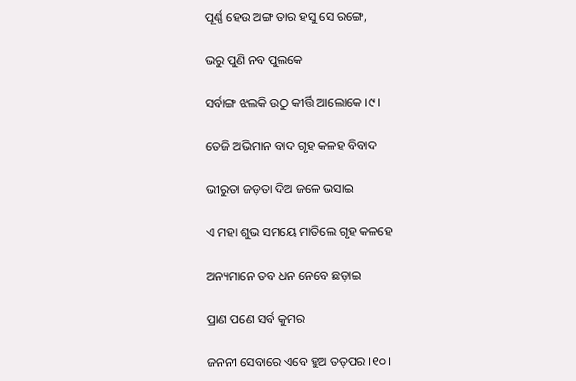ପୂର୍ଣ୍ଣ ହେଉ ଅଙ୍ଗ ତାର ହସୁ ସେ ରଙ୍ଗେ,

ଭରୁ ପୁଣି ନବ ପୁଲକେ

ସର୍ବାଙ୍ଗ ଝଲକି ଉଠୁ କୀର୍ତ୍ତି ଆଲୋକେ ।୯।

ତେଜି ଅଭିମାନ ବାଦ ଗୃହ କଳହ ବିବାଦ

ଭୀରୁତା ଜଡ଼ତା ଦିଅ ଜଳେ ଭସାଇ

ଏ ମହା ଶୁଭ ସମୟେ ମାତିଲେ ଗୃହ କଳହେ

ଅନ୍ୟମାନେ ତବ ଧନ ନେବେ ଛଡ଼ାଇ

ପ୍ରାଣ ପଣେ ସର୍ବ କୁମର

ଜନନୀ ସେବାରେ ଏବେ ହୁଅ ତତ୍‌ପର ।୧୦।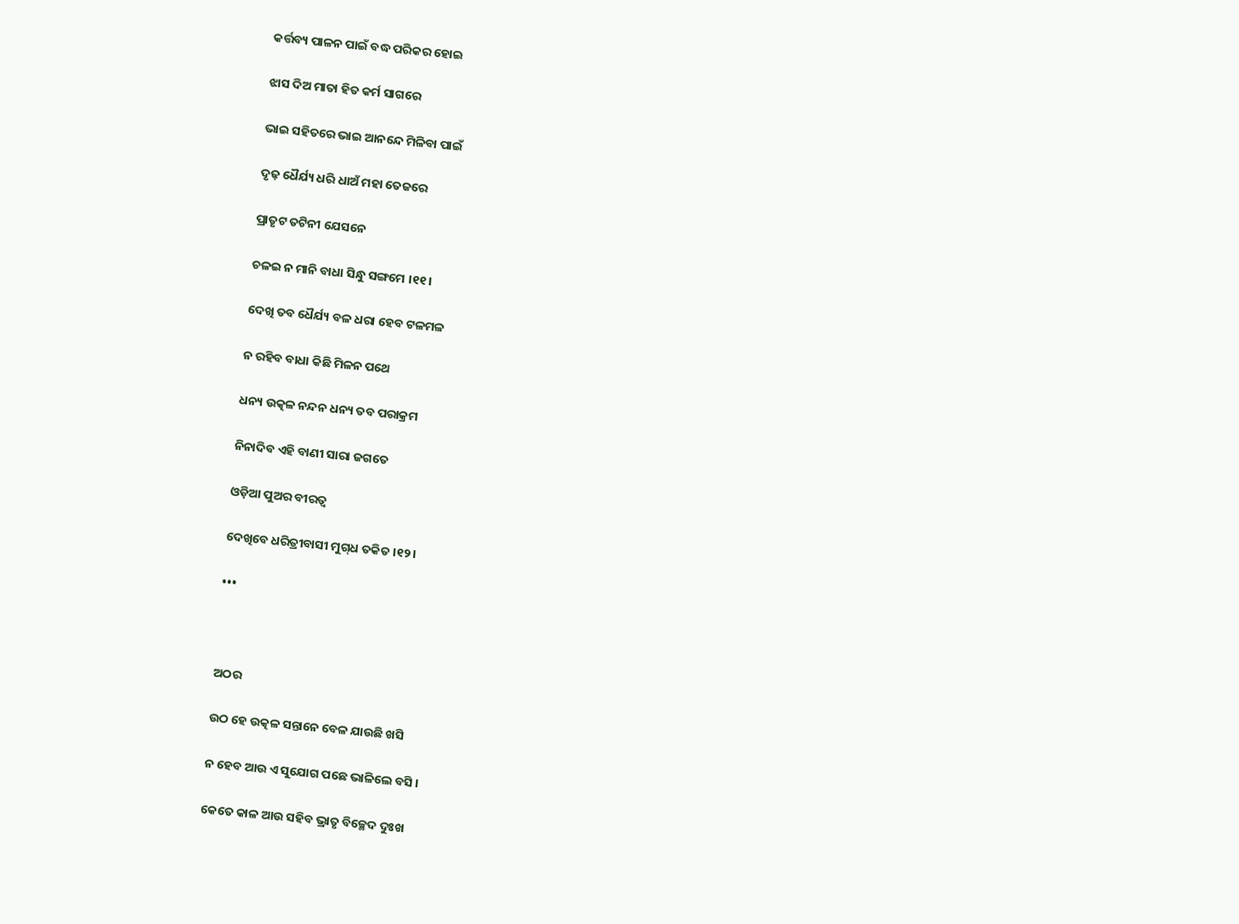କର୍ତ୍ତବ୍ୟ ପାଳନ ପାଇଁ ବଦ୍ଧ ପରିକର ହୋଇ

ଝାସ ଦିଅ ମାତା ହିତ କର୍ମ ସାଗରେ

ଭାଇ ସହିତରେ ଭାଇ ଆନନ୍ଦେ ମିଳିବା ପାଇଁ

ଦୃଢ଼ ଧୈର୍ଯ୍ୟ ଧରି ଧାଅଁ ମହା ତେଜରେ

ପ୍ରାତୃଟ ତଟିନୀ ଯେସନେ

ଚଳଇ ନ ମାନି ବାଧା ସିନ୍ଧୁ ସଙ୍ଗମେ ।୧୧।

ଦେଖି ତବ ଧୈର୍ଯ୍ୟ ବଳ ଧରା ହେବ ଟଳମଳ

ନ ରହିବ ବାଧା କିଛି ମିଳନ ପଥେ

ଧନ୍ୟ ଉତ୍କଳ ନନ୍ଦନ ଧନ୍ୟ ତବ ପରାକ୍ରମ

ନିନାଦିବ ଏହି ବାଣୀ ସାରା ଜଗତେ

ଓଡ଼ିଆ ପୁଅର ବୀରତ୍ୱ

ଦେଖିବେ ଧରିତ୍ରୀବାସୀ ମୁଗ୍‌ଧ ତକିତ ।୧୨।

•••



ଅଠର

ଉଠ ହେ ଉତ୍କଳ ସନ୍ତାନେ ବେଳ ଯାଉଛି ଖସି

ନ ହେବ ଆଉ ଏ ସୁଯୋଗ ପଛେ ଭାଳିଲେ ବସି ।

କେତେ କାଳ ଆଉ ସହିବ ଭ୍ରାତୃ ବିଚ୍ଛେଦ ଦୁଃଖ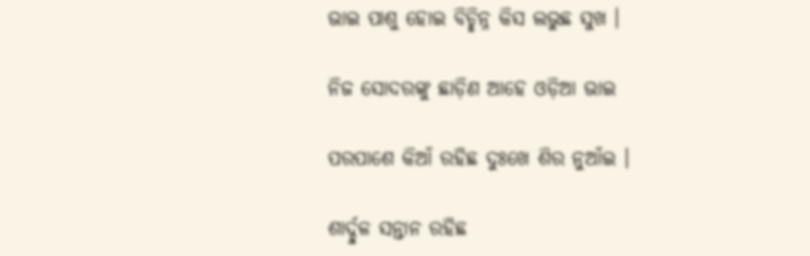ଭାଇ ପାଶୁ ହୋଇ ବିଚ୍ଛିନ୍ନ କିସ ଲଭୁଛ ସୁଖ ।

ନିଜ ସୋଦରଙ୍କୁ ଛାଡ଼ିଣ ଆହେ ଓଡ଼ିଆ ଭାଇ

ପରପାଶେ କିଆଁ ରହିଛ ଦୁଃଖେ ଶିର ନୁଆଁଇ ।

ଶାର୍ଦ୍ଦୁଳ ସନ୍ତାନ ରହିଛ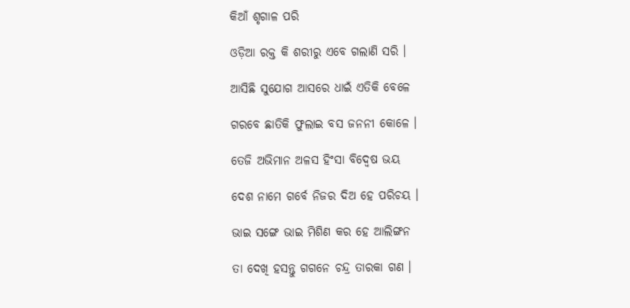କିଆଁ ଶୃଗାଳ ପରି

ଓଡ଼ିଆ ରକ୍ତ କି ଶରୀରୁ ଏବେ ଗଲାଣି ସରି ।

ଆସିଛି ସୁଯୋଗ ଆସରେ ଧାଇଁ ଏତିକି ବେଳେ

ଗରବେ ଛାତିକି ଫୁଲାଇ ବସ ଜନନୀ କୋଳେ ।

ତେଜି ଅଭିମାନ ଅଳସ ହିଂସା ବିଦ୍ୱେଷ ଭୟ

ଦେଶ ନାମେ ଗର୍ବେ ନିଜର ଦିଅ ହେ ପରିଚୟ ।

ଭାଇ ସଙ୍ଗେ ଭାଇ ମିଶିଣ କର ହେ ଆଲିଙ୍ଗନ

ତା ଦେଖି ହସନ୍ତୁ ଗଗନେ ଚନ୍ଦ୍ର ତାରକା ଗଣ ।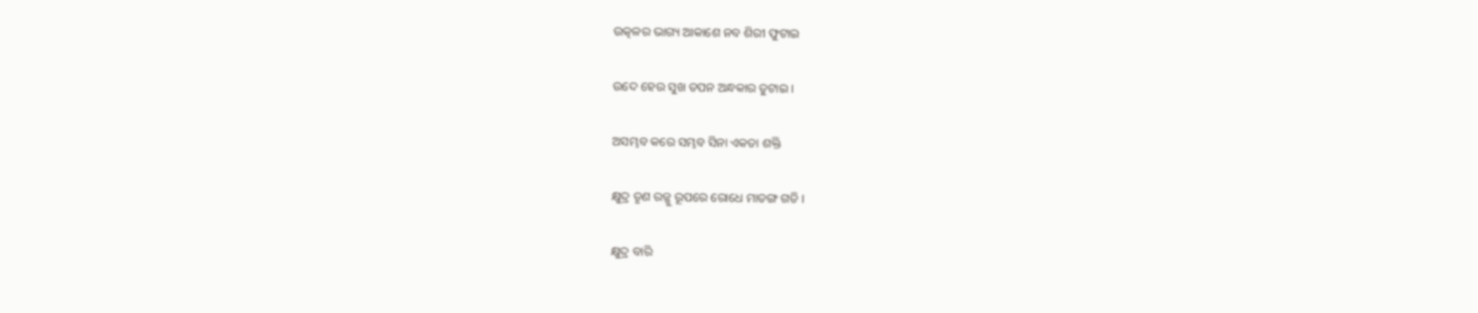ଉତ୍କଳର ଭାଗ୍ୟ ଆକାଶେ ନବ ଶିରୀ ଫୁଟାଇ

ଉଦେ ହେଉ ସୁଖ ତପନ ଅନ୍ଧକାର ତୁଟାଇ ।

ଅସମ୍ଭବ କରେ ସମ୍ଭବ ସିନା ଏକତା ଶକ୍ତି

କ୍ଷୁଦ୍ର ତୃଣ ରଜ୍ଜୁ ରୂପରେ ରୋଧେ ମାତଙ୍ଗ ଗତି ।

କ୍ଷୁଦ୍ର ବାରି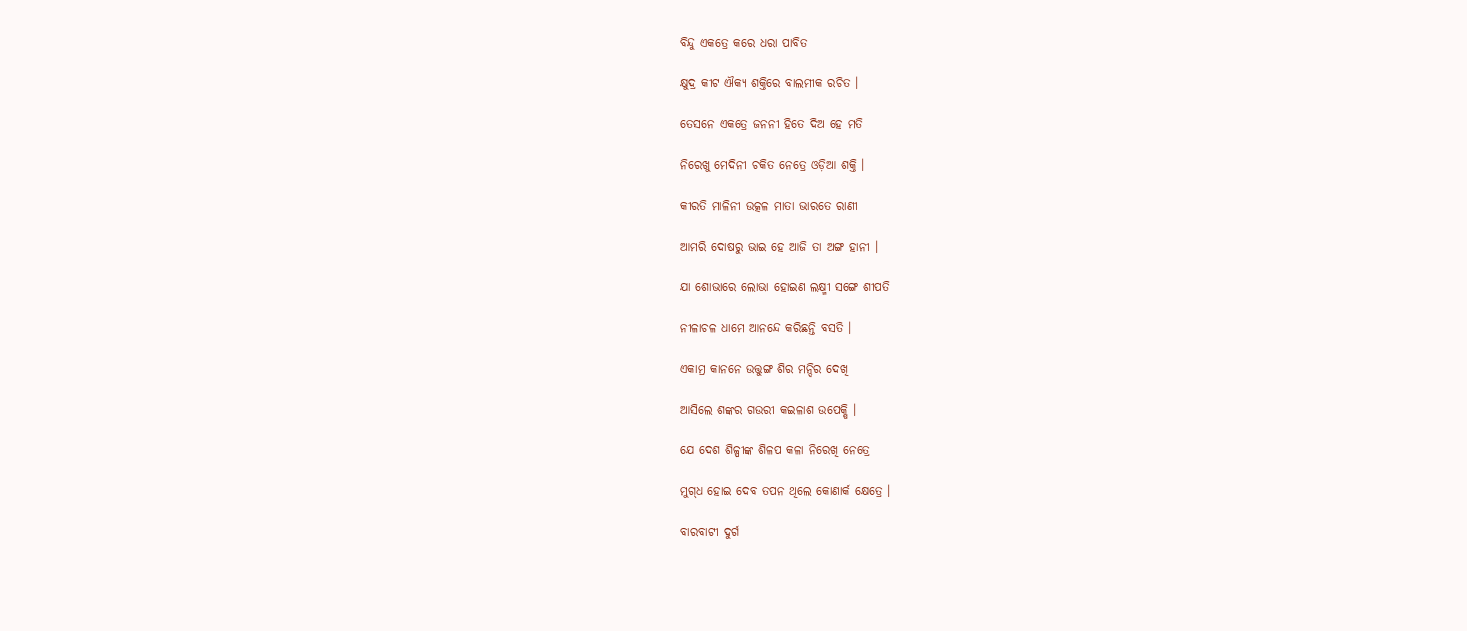ବିନ୍ଦୁ ଏକତ୍ରେ କରେ ଧରା ପାବିତ

କ୍ଷୁଦ୍ର କୀଟ ଐକ୍ୟ ଶକ୍ତିରେ ବାଲମୀକ ରଚିତ ।

ତେସନେ ଏକତ୍ରେ ଜନନୀ ହିତେ ଦିଅ ହେ ମତି

ନିରେଖୁ ମେଦିନୀ ଚକିତ ନେତ୍ରେ ଓଡ଼ିଆ ଶକ୍ତି ।

କୀରତି ମାଳିନୀ ଉତ୍କଳ ମାତା ଭାରତେ ରାଣୀ

ଆମରି ଦୋଷରୁ ଭାଇ ହେ ଆଜି ତା ଅଙ୍ଗ ହାନୀ ।

ଯା ଶୋଭାରେ ଲୋଭା ହୋଇଣ ଲକ୍ଷ୍ମୀ ସଙ୍ଗେ ଶୀପତି

ନୀଳାଚଳ ଧାମେ ଆନନ୍ଦେ କରିଛନ୍ତି ବସତି ।

ଏକାମ୍ର କାନନେ ଉତ୍ତୁଙ୍ଗ ଶିର ମନ୍ଦିର ଦେଖି

ଆସିଲେ ଶଙ୍କର ଗଉରୀ କଇଳାଶ ଉପେକ୍ଷି ।

ଯେ ଦେଶ ଶିଳ୍ପୀଙ୍କ ଶିଳପ କଳା ନିରେଖି ନେତ୍ରେ

ମୁଗ୍‌ଧ ହୋଇ ଦେବ ତପନ ଥିଲେ କୋଣାର୍କ କ୍ଷେତ୍ରେ ।

ବାରବାଟୀ ଦୁର୍ଗ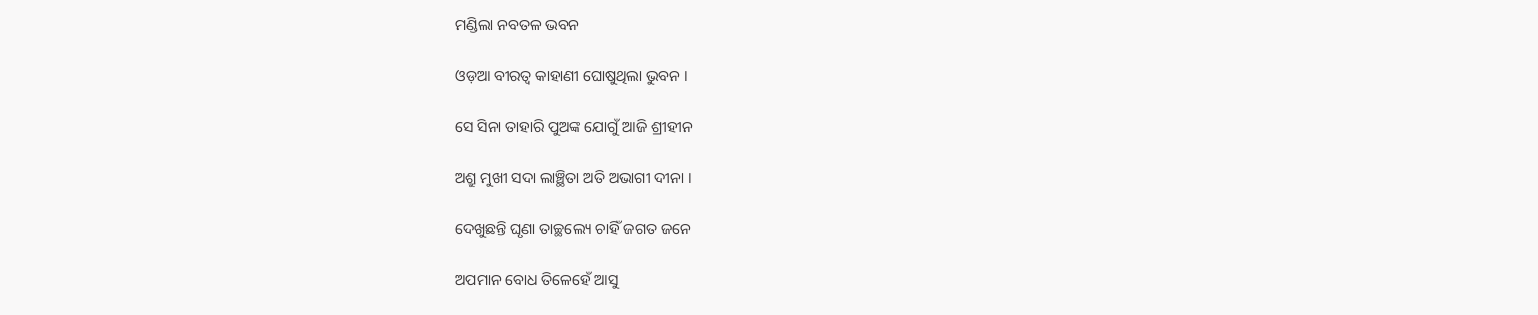ମଣ୍ଡିଲା ନବତଳ ଭବନ

ଓଡ଼ଆ ବୀରତ୍ୱ କାହାଣୀ ଘୋଷୁଥିଲା ଭୁବନ ।

ସେ ସିନା ତାହାରି ପୁଅଙ୍କ ଯୋଗୁଁ ଆଜି ଶ୍ରୀହୀନ

ଅଶ୍ରୁ ମୁଖୀ ସଦା ଲାଞ୍ଛିତା ଅତି ଅଭାଗୀ ଦୀନା ।

ଦେଖୁଛନ୍ତି ଘୃଣା ତାଚ୍ଛଲ୍ୟେ ଚାହିଁ ଜଗତ ଜନେ

ଅପମାନ ବୋଧ ତିଳେହେଁ ଆସୁ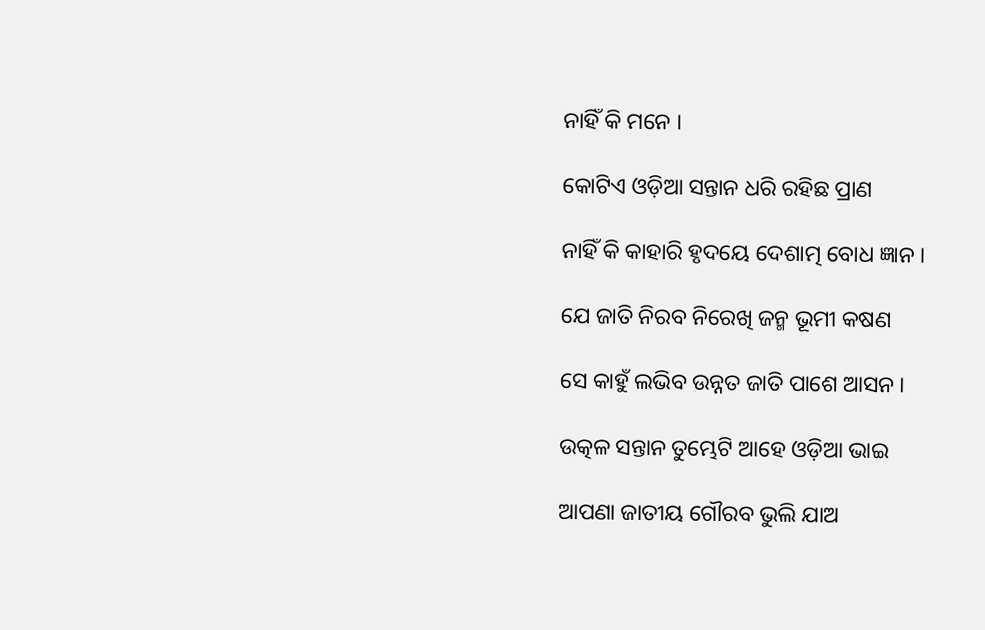ନାହିଁ କି ମନେ ।

କୋଟିଏ ଓଡ଼ିଆ ସନ୍ତାନ ଧରି ରହିଛ ପ୍ରାଣ

ନାହିଁ କି କାହାରି ହୃଦୟେ ଦେଶାତ୍ମ ବୋଧ ଜ୍ଞାନ ।

ଯେ ଜାତି ନିରବ ନିରେଖି ଜନ୍ମ ଭୂମୀ କଷଣ

ସେ କାହୁଁ ଲଭିବ ଉନ୍ନତ ଜାତି ପାଶେ ଆସନ ।

ଉତ୍କଳ ସନ୍ତାନ ତୁମ୍ଭେଟି ଆହେ ଓଡ଼ିଆ ଭାଇ

ଆପଣା ଜାତୀୟ ଗୌରବ ଭୁଲି ଯାଅ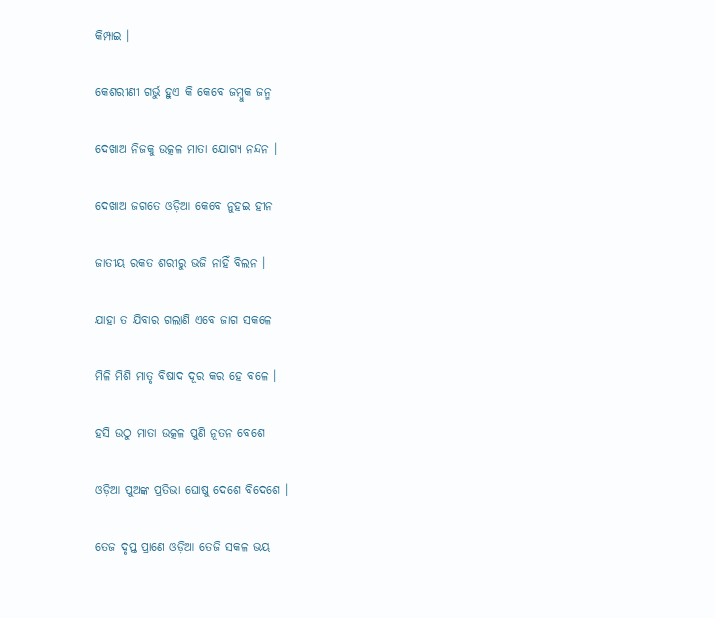କିମ୍ପାଇ ।

କେଶରୀଣୀ ଗର୍ଭୁ ହୁଏ କି କେବେ ଜମ୍ବୁକ ଜନ୍ମ

ଦେଖାଅ ନିଜକୁ ଉତ୍କଳ ମାତା ଯୋଗ୍ୟ ନନ୍ଦନ ।

ଦେଖାଅ ଜଗତେ ଓଡ଼ିଆ କେବେ ନୁହଇ ହୀନ

ଜାତୀୟ ରକତ ଶରୀରୁ ଭଜି ନାହିଁ ବିଲନ ।

ଯାହା ତ ଯିବାର ଗଲାଣି ଏବେ ଜାଗ ସକଳେ

ମିଳି ମିଶି ମାତୃ ବିଷାଦ ଦୂର କର ହେ ବଳେ ।

ହସି ଉଠୁ ମାତା ଉତ୍କଳ ପୁଣି ନୂତନ ବେଶେ

ଓଡ଼ିଆ ପୁଅଙ୍କ ପ୍ରତିଭା ଘୋଷୁ ଦେଶେ ବିଦେଶେ ।

ତେଜ ଦୃପ୍ତ ପ୍ରାଣେ ଓଡ଼ିଆ ତେଜି ସକଳ ଭୟ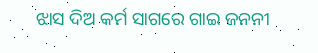ଝାସ ଦିଅ କର୍ମ ସାଗରେ ଗାଇ ଜନନୀ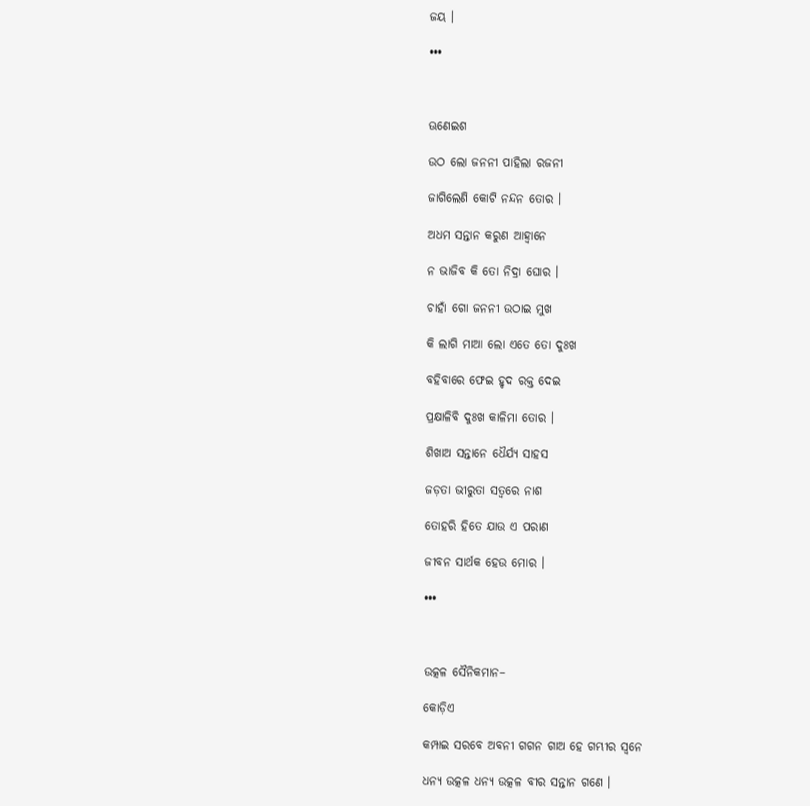ଜୟ ।

•••



ଊଣେଇଶ

ଉଠ ଲୋ ଜନନୀ ପାହିଲା ରଜନୀ

ଜାଗିଲେଣି କୋଟି ନନ୍ଦନ ତୋର ।

ଅଧମ ସନ୍ତାନ କରୁଣ ଆହ୍ୱାନେ

ନ ଭାଜିବ କି ତୋ ନିଦ୍ରା ଘୋର ।

ଚାହାଁ ଗୋ ଜନନୀ ଉଠାଇ ମୁଖ

କି ଲାଗି ମାଆ ଲୋ ଏତେ ତୋ ଦୁଃଖ

ବହିବାରେ ଫେଇ ହୃଦ ରକ୍ତ ଦେଇ

ପ୍ରକ୍ଷାଳିବି ଦୁଃଖ କାଳିମା ତୋର ।

ଶିଖାଅ ସନ୍ତାନେ ଧୈର୍ଯ୍ୟ ସାହସ

ଜଡ଼ତା ଭୀରୁତା ସତ୍ୱରେ ନାଶ

ତୋହରି ହିତେ ଯାଉ ଏ ପରାଣ

ଜୀବନ ସାର୍ଥକ ହେଉ ମୋର ।

•••



ଉତ୍କଳ ସୈନିକମାନ–

କୋଡ଼ିଏ

କମ୍ପାଇ ସରବେ ଅବନୀ ଗଗନ ଗାଅ ହେ ଗମ୍ଭୀର ସ୍ୱନେ

ଧନ୍ୟ ଉତ୍କଳ ଧନ୍ୟ ଉତ୍କଳ ବୀର ସନ୍ତାନ ଗଣେ ।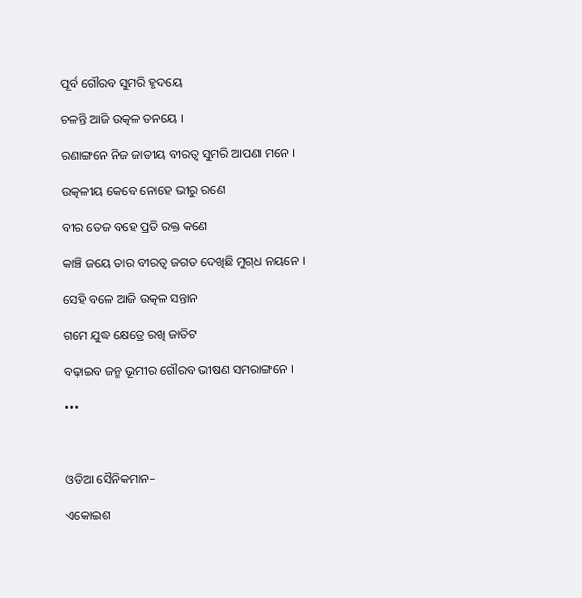ପୂର୍ବ ଗୌରବ ସୁମରି ହୃଦୟେ

ଚଳନ୍ତି ଆଜି ଉତ୍କଳ ତନୟେ ।

ରଣାଙ୍ଗନେ ନିଜ ଜାତୀୟ ବୀରତ୍ୱ ସୁମରି ଆପଣା ମନେ ।

ଉତ୍କଳୀୟ କେବେ ନୋହେ ଭୀରୁ ରଣେ

ବୀର ତେଜ ବହେ ପ୍ରତି ରକ୍ତ କଣେ

କାଞ୍ଚି ଜୟେ ତାର ବୀରତ୍ୱ ଜଗତ ଦେଖିଛି ମୁଗ୍‌ଧ ନୟନେ ।

ସେହି ବଳେ ଆଜି ଉତ୍କଳ ସନ୍ତାନ

ଗମେ ଯୁଦ୍ଧ କ୍ଷେତ୍ରେ ରଖି ଜାତିଟ

ବଢ଼ାଇବ ଜନ୍ମ ଭୂମୀର ଗୌରବ ଭୀଷଣ ସମରାଙ୍ଗନେ ।

•••



ଓଡିଆ ସୈନିକମାନ–

ଏକୋଇଶ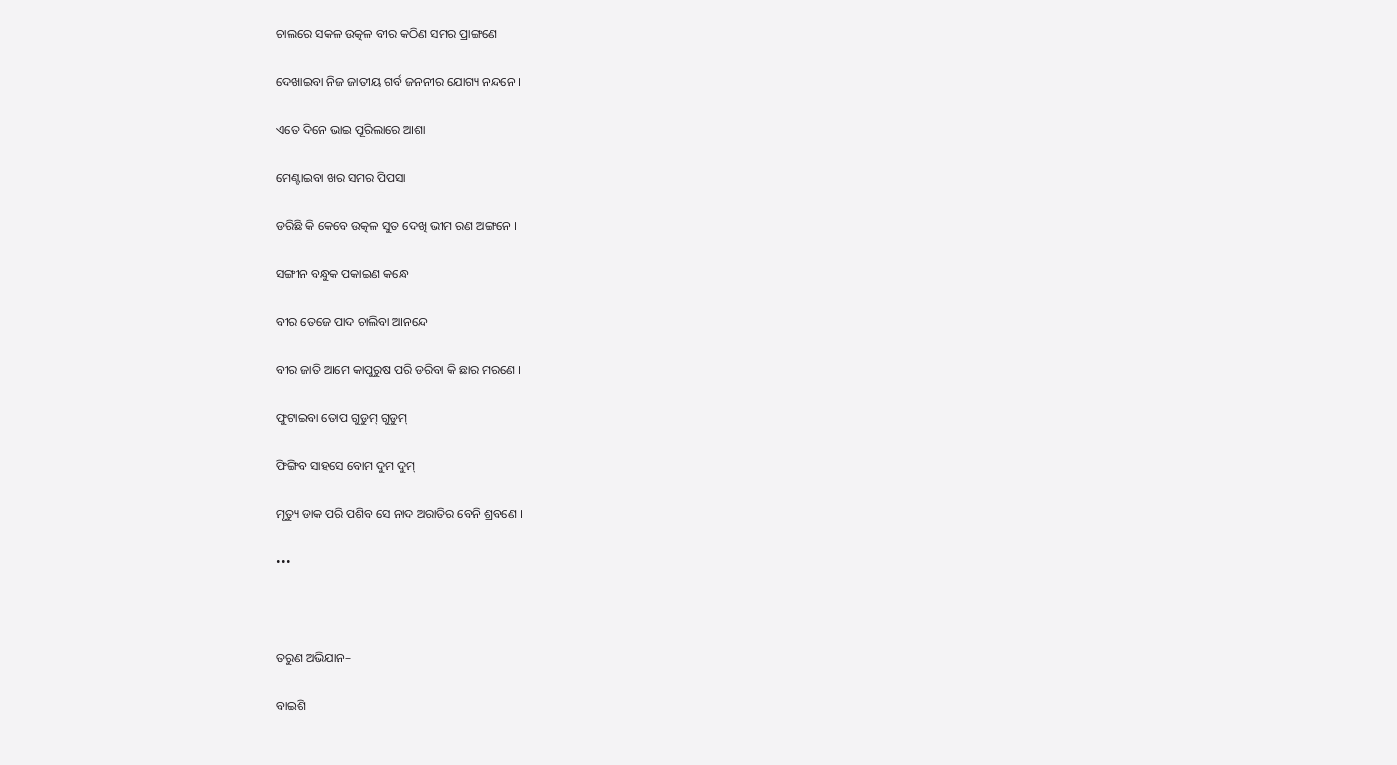ଚାଲରେ ସକଳ ଉତ୍କଳ ବୀର କଠିଣ ସମର ପ୍ରାଙ୍ଗଣେ

ଦେଖାଇବା ନିଜ ଜାତୀୟ ଗର୍ବ ଜନନୀର ଯୋଗ୍ୟ ନନ୍ଦନେ ।

ଏତେ ଦିନେ ଭାଇ ପୂରିଲାରେ ଆଶା

ମେଣ୍ଟାଇବା ଖର ସମର ପିପସା

ଡରିଛି କି କେବେ ଉତ୍କଳ ସୁତ ଦେଖି ଭୀମ ରଣ ଅଙ୍ଗନେ ।

ସଙ୍ଗୀନ ବନ୍ଧୁକ ପକାଇଣ କନ୍ଧେ

ବୀର ତେଜେ ପାଦ ଚାଲିବା ଆନନ୍ଦେ

ବୀର ଜାତି ଆମେ କାପୁରୁଷ ପରି ଡରିବା କି ଛାର ମରଣେ ।

ଫୁଟାଇବା ତୋପ ଗୁଡୁମ୍ ଗୁଡୁମ୍

ଫିଙ୍ଗିବ ସାହସେ ବୋମ ଦୁମ ଦୁମ୍

ମୃତ୍ୟୁ ଡାକ ପରି ପଶିବ ସେ ନାଦ ଅରାତିର ବେନି ଶ୍ରବଣେ ।

•••



ତରୁଣ ଅଭିଯାନ–

ବାଇଶି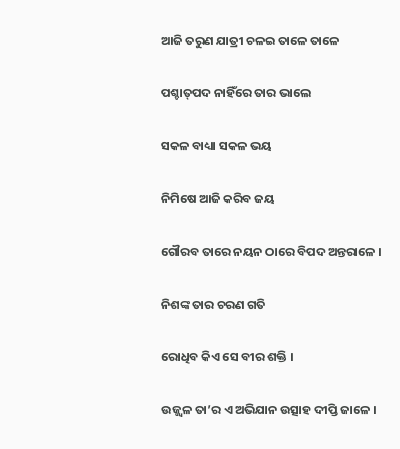ଆଜି ତରୁଣ ଯାତ୍ରୀ ଚଳଇ ତାଳେ ତାଳେ

ପଶ୍ଚାତ୍‌ପଦ ନାହିଁରେ ତାର ଭାଲେ

ସକଳ ବାଧ୍ୟା ସକଳ ଭୟ

ନିମିଷେ ଆଜି କରିବ ଜୟ

ଗୌରବ ତାରେ ନୟନ ଠାରେ ବିପଦ ଅନ୍ତରାଳେ ।

ନିଶଙ୍କ ତାର ଚରଣ ଗତି

ରୋଧିବ କିଏ ସେ ବୀର ଶକ୍ତି ।

ଉଜ୍ଜ୍ୱଳ ତା’ର ଏ ଅଭିଯାନ ଉତ୍ସାହ ଦୀପ୍ତି ଜାଳେ ।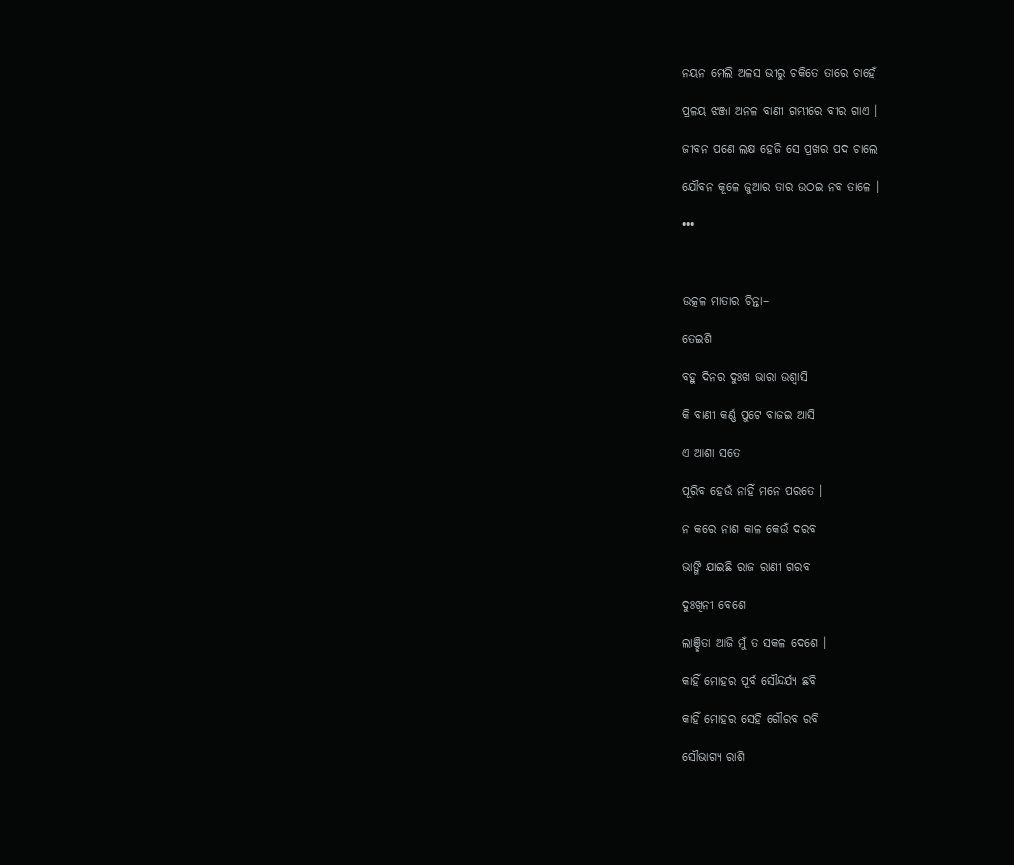ନୟନ ମେଲି ଅଳସ ଭୀରୁ ଚକିତେ ତାରେ ଚାହେଁ

ପ୍ରଳୟ ଝଞ୍ଜା ଅନଳ ବାଣୀ ଗମ୍ଭୀରେ ବୀର ଗାଏ ।

ଜୀବନ ପଣେ ଲକ୍ଷ ହେଜି ସେ ପ୍ରଖର ପଦ ଚାଲେ

ଯୌବନ କୂଳେ ଜୁଆର ତାର ଉଠଇ ନବ ତାଳେ ।

•••



ଉତ୍କଳ ମାତାର ଚିନ୍ତା–

ତେଇଶି

ବହୁ ଦିନର ଦୁଃଖ ଭାରା ଉଶ୍ୱାସି

କି ବାଣୀ କର୍ଣ୍ଣ ପୁଟେ ବାଜଇ ଆସି

ଏ ଆଶା ସତେ

ପୂରିବ ହେଉଁ ନାହିଁ ମନେ ପରତେ ।

ନ କରେ ନାଶ କାଳ କେଉଁ ଦରବ

ଭାଙ୍ଗି ଯାଇଛି ରାଜ ରାଣୀ ଗରବ

ଦୁଃଖିନୀ ବେଶେ

ଲାଞ୍ଛିତା ଆଜି ମୁଁ ତ ସକଳ ଦେଶେ ।

କାହିଁ ମୋହର ପୂର୍ବ ସୌନ୍ଦର୍ଯ୍ୟ ଛବି

କାହିଁ ମୋହର ସେହି ଗୌରବ ରବି

ସୌଭାଗ୍ୟ ରାଶି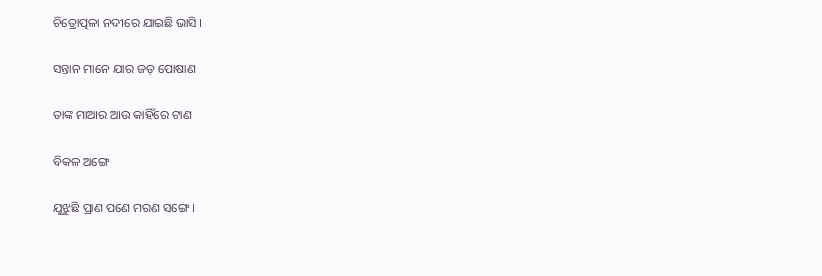ଚିତ୍ରୋତ୍ପଳା ନଦୀରେ ଯାଇଛି ଭାସି ।

ସନ୍ତାନ ମାନେ ଯାର ଜଡ଼ ପୋଷାଣ

ତାଙ୍କ ମାଆର ଆଉ କାହିଁରେ ଟାଣ

ବିକଳ ଅଙ୍ଗେ

ଯୁଝୁଛି ପ୍ରାଣ ପଣେ ମରଣ ସଙ୍ଗେ ।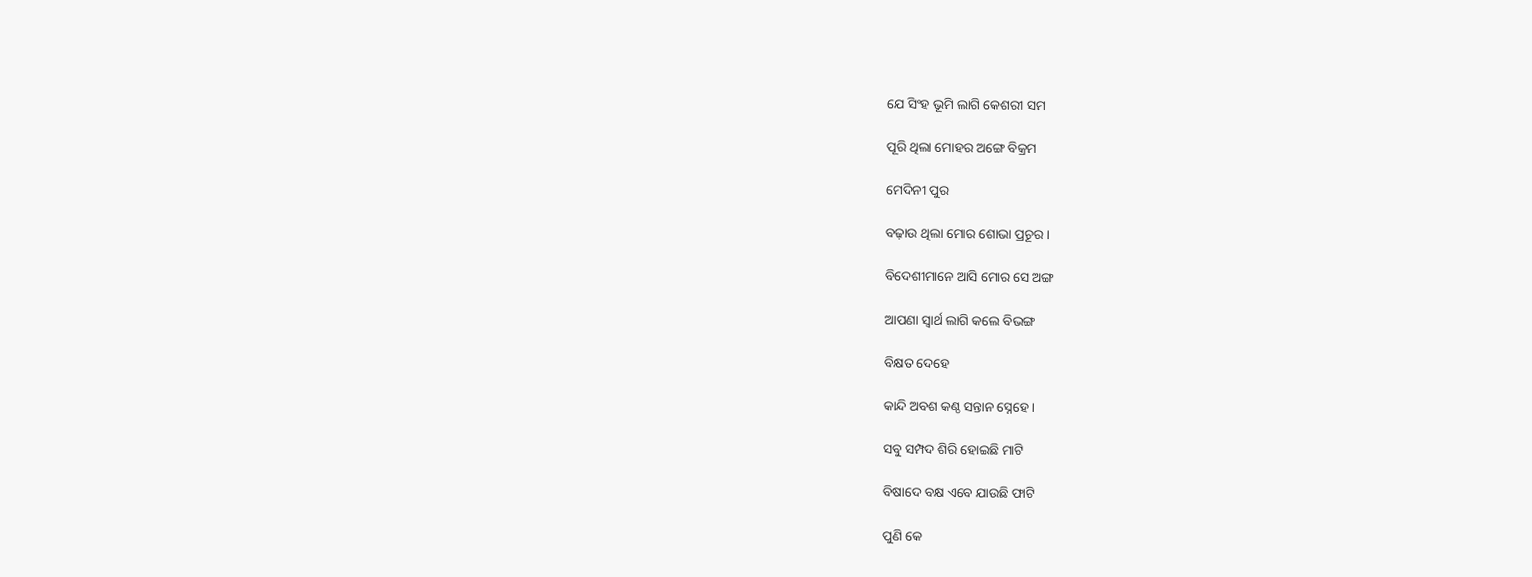ଯେ ସିଂହ ଭୂମି ଲାଗି କେଶରୀ ସମ

ପୂରି ଥିଲା ମୋହର ଅଙ୍ଗେ ବିକ୍ରମ

ମେଦିନୀ ପୁର

ବଢ଼ାଉ ଥିଲା ମୋର ଶୋଭା ପ୍ରଚୂର ।

ବିଦେଶୀମାନେ ଆସି ମୋର ସେ ଅଙ୍ଗ

ଆପଣା ସ୍ୱାର୍ଥ ଲାଗି କଲେ ବିଭଙ୍ଗ

ବିକ୍ଷତ ଦେହେ

କାନ୍ଦି ଅବଶ କଣ୍ଠ ସନ୍ତାନ ସ୍ନେହେ ।

ସବୁ ସମ୍ପଦ ଶିରି ହୋଇଛି ମାଟି

ବିଷାଦେ ବକ୍ଷ ଏବେ ଯାଉଛି ଫାଟି

ପୁଣି କେ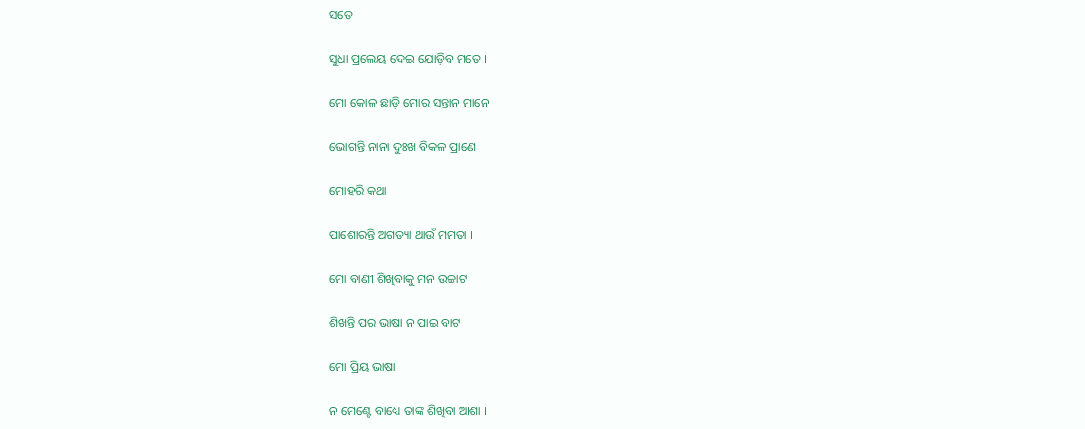ସତେ

ସୁଧା ପ୍ରଲେୟ ଦେଇ ଯୋଡ଼ିବ ମତେ ।

ମୋ କୋଳ ଛାଡ଼ି ମୋର ସନ୍ତାନ ମାନେ

ଭୋଗନ୍ତି ନାନା ଦୁଃଖ ବିକଳ ପ୍ରାଣେ

ମୋହରି କଥା

ପାଶୋରନ୍ତି ଅଗତ୍ୟା ଥାଉଁ ମମତା ।

ମୋ ବାଣୀ ଶିଖିବାକୁ ମନ ଉଚ୍ଚାଟ

ଶିଖନ୍ତି ପର ଭାଷା ନ ପାଇ ବାଟ

ମୋ ପ୍ରିୟ ଭାଷା

ନ ମେଣ୍ଟେ ବାଧ୍ୟେ ତାଙ୍କ ଶିଖିବା ଆଶା ।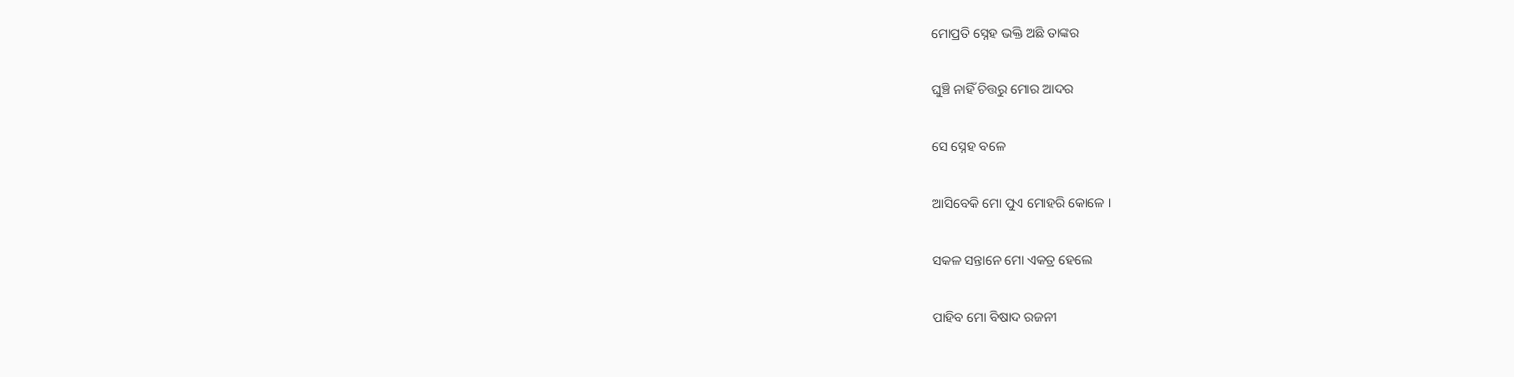ମୋପ୍ରତି ସ୍ନେହ ଭକ୍ତି ଅଛି ତାଙ୍କର

ଘୁଞ୍ଚି ନାହିଁ ଚିତ୍ତରୁ ମୋର ଆଦର

ସେ ସ୍ନେହ ବଳେ

ଆସିବେକି ମୋ ପୁଏ ମୋହରି କୋଳେ ।

ସକଳ ସନ୍ତାନେ ମୋ ଏକତ୍ର ହେଲେ

ପାହିବ ମୋ ବିଷାଦ ରଜନୀ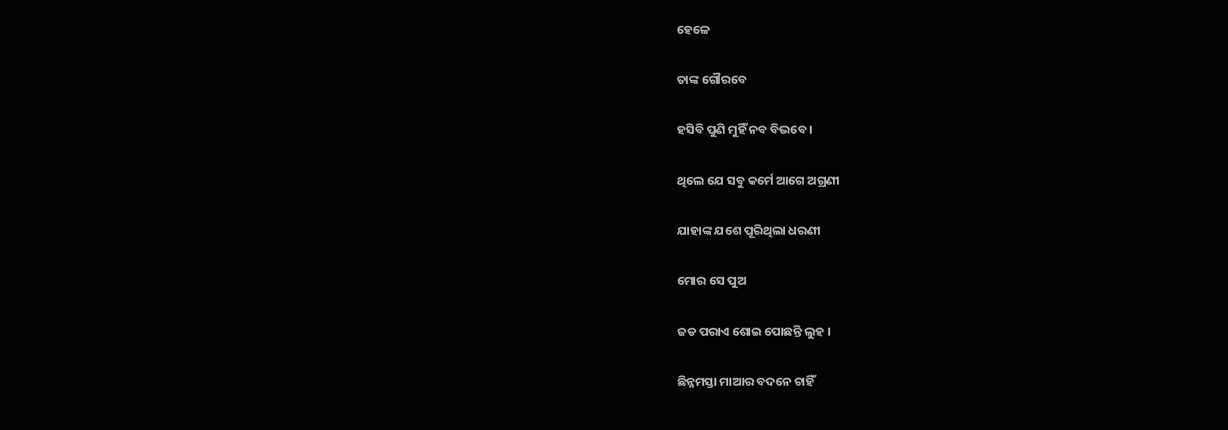ହେଳେ

ତାଙ୍କ ଗୌରବେ

ହସିବି ପୁଣି ମୁହିଁ ନବ ବିଭବେ ।

ଥିଲେ ଯେ ସବୁ କର୍ମେ ଆଗେ ଅଗ୍ରଣୀ

ଯାହାଙ୍କ ଯଶେ ପୂରିଥିଲା ଧରଣୀ

ମୋର ସେ ପୁଅ

ଜଡ ପରାଏ ଶୋଇ ପୋଛନ୍ତି ଲୁହ ।

ଛିନ୍ନମସ୍ତା ମାଆର ବଦନେ ଚାହିଁ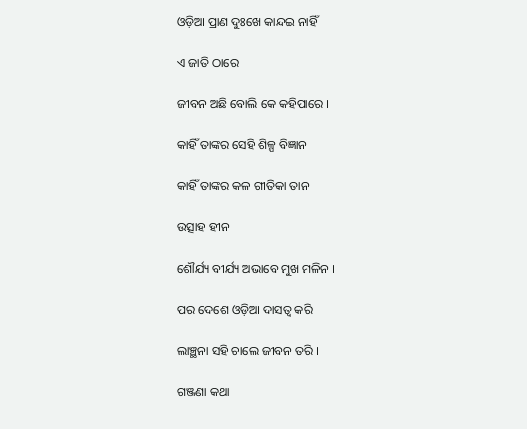ଓଡ଼ିଆ ପ୍ରାଣ ଦୁଃଖେ କାନ୍ଦଇ ନାହିଁ

ଏ ଜାତି ଠାରେ

ଜୀବନ ଅଛି ବୋଲି କେ କହିପାରେ ।

କାହିଁ ତାଙ୍କର ସେହି ଶିଳ୍ପ ବିଜ୍ଞାନ

କାହିଁ ତାଙ୍କର କଳ ଗୀତିକା ତାନ

ଉତ୍ସାହ ହୀନ

ଶୌର୍ଯ୍ୟ ବୀର୍ଯ୍ୟ ଅଭାବେ ମୁଖ ମଳିନ ।

ପର ଦେଶେ ଓଡ଼ିଆ ଦାସତ୍ୱ କରି

ଲାଞ୍ଛନା ସହି ଚାଲେ ଜୀବନ ତରି ।

ଗଞ୍ଜଣା କଥା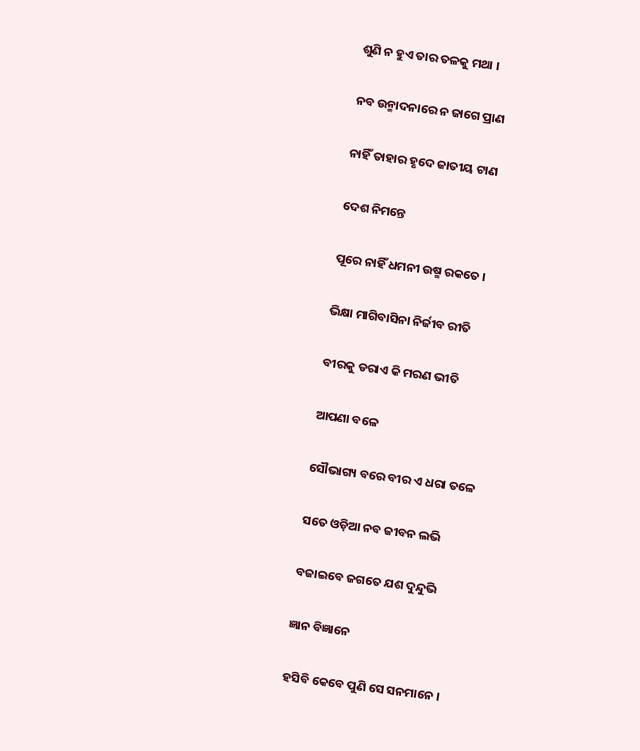ଶୁଣି ନ ହୁଏ ତାର ତଳକୁ ମଥା ।

ନବ ଉନ୍ମାଦନାରେ ନ ଜାଗେ ପ୍ରାଣ

ନାହିଁ ତାହାର ହୃଦେ ଜାତୀୟ ଟାଣ

ଦେଶ ନିମନ୍ତେ

ପୂରେ ନାହିଁ ଧମନୀ ଉଷ୍ମ ରକତେ ।

ଭିକ୍ଷା ମାଗିବାସିନା ନିର୍ଜୀବ ରୀତି

ବୀରକୁ ଡରାଏ କି ମରଣ ଭୀତି

ଆପଣା ବଳେ

ସୌଭାଗ୍ୟ ବରେ ବୀର ଏ ଧରା ତଳେ

ସତେ ଓଡ଼ିଆ ନବ ଜୀବନ ଲଭି

ବଜାଇବେ ଜଗତେ ଯଶ ଦୁନ୍ଦୁଭି

ଜ୍ଞାନ ବିଜ୍ଞାନେ

ହସିବି କେବେ ପୁଣି ସେ ସନମାନେ ।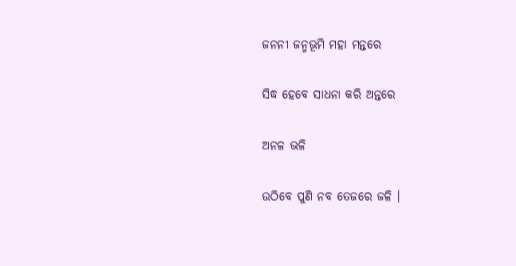ଜନନୀ ଜନ୍ମଭୂମି ମହା ମନ୍ତରେ

ସିଦ୍ଧ ହେବେ ସାଧନା କରି ଅନ୍ତରେ

ଅନଳ ଭଳି

ଉଠିବେ ପୁଣି ନବ ତେଜରେ ଜଳି ।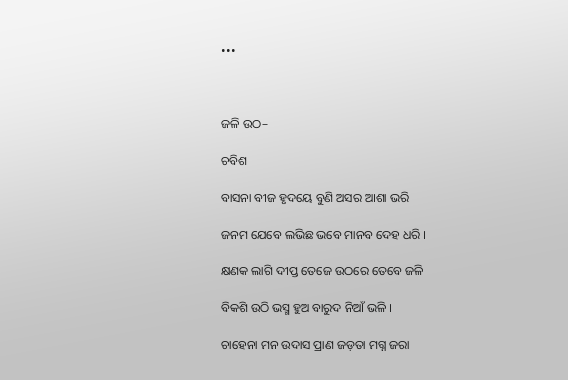•••



ଜଳି ଉଠ–

ଚବିଶ

ବାସନା ବୀଜ ହୃଦୟେ ବୁଣି ଅସର ଆଶା ଭରି

ଜନମ ଯେବେ ଲଭିଛ ଭବେ ମାନବ ଦେହ ଧରି ।

କ୍ଷଣକ ଲାଗି ଦୀପ୍ତ ତେଜେ ଉଠରେ ତେବେ ଜଳି

ବିକଶି ଉଠି ଭସ୍ମ ହୁଅ ବାରୁଦ ନିଆଁ ଭଳି ।

ଚାହେନା ମନ ଉଦାସ ପ୍ରାଣ ଜଡ଼ତା ମଗ୍ନ ଜରା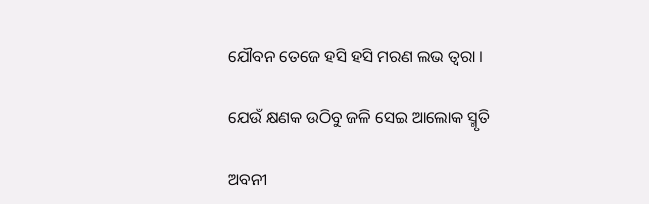ଯୌବନ ତେଜେ ହସି ହସି ମରଣ ଲଭ ତ୍ୱରା ।

ଯେଉଁ କ୍ଷଣକ ଉଠିବୁ ଜଳି ସେଇ ଆଲୋକ ସ୍ମୃତି

ଅବନୀ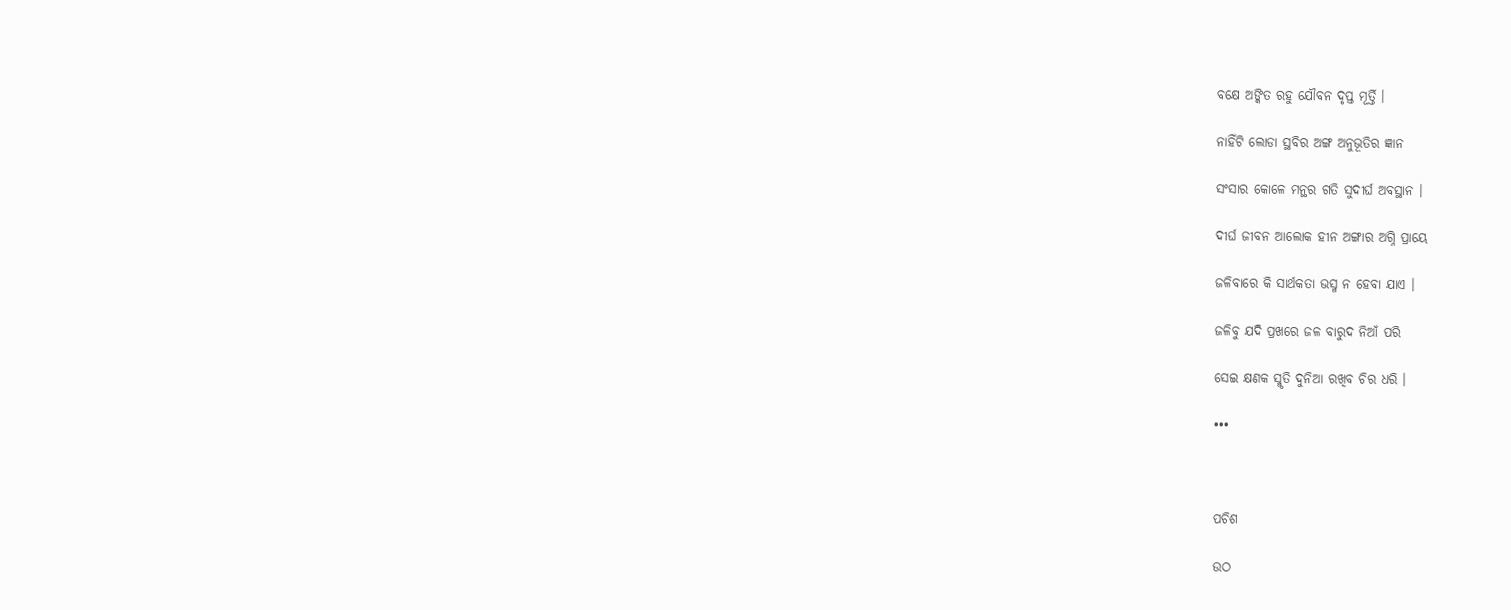ବକ୍ଷେ ଅଙ୍କିତ ରହୁ ଯୌବନ ଦୃପ୍ତ ମୂର୍ତ୍ତି ।

ନାହିଁଟି ଲୋଡା ସ୍ଥବିର ଅଙ୍ଗ ଅନୁଭୂତିର ଜ୍ଞାନ

ସଂସାର କୋଳେ ମନ୍ଥର ଗତି ସୁଦୀର୍ଘ ଅବସ୍ଥାନ ।

ଦୀର୍ଘ ଜୀବନ ଆଲୋକ ହୀନ ଅଙ୍ଗାର ଅଗ୍ନି ପ୍ରାୟେ

ଜଳିବାରେ କି ସାର୍ଥକତା ଭସ୍ମ ନ ହେବା ଯାଏ ।

ଜଳିବୁ ଯଦି ପ୍ରଖରେ ଜଳ ବାରୁଦ ନିଆଁ ପରି

ସେଇ କ୍ଷଣକ ସ୍ମୃତି ଦୁନିଆ ରଖିବ ଚିର ଧରି ।

•••



ପଚିଶ

ଉଠ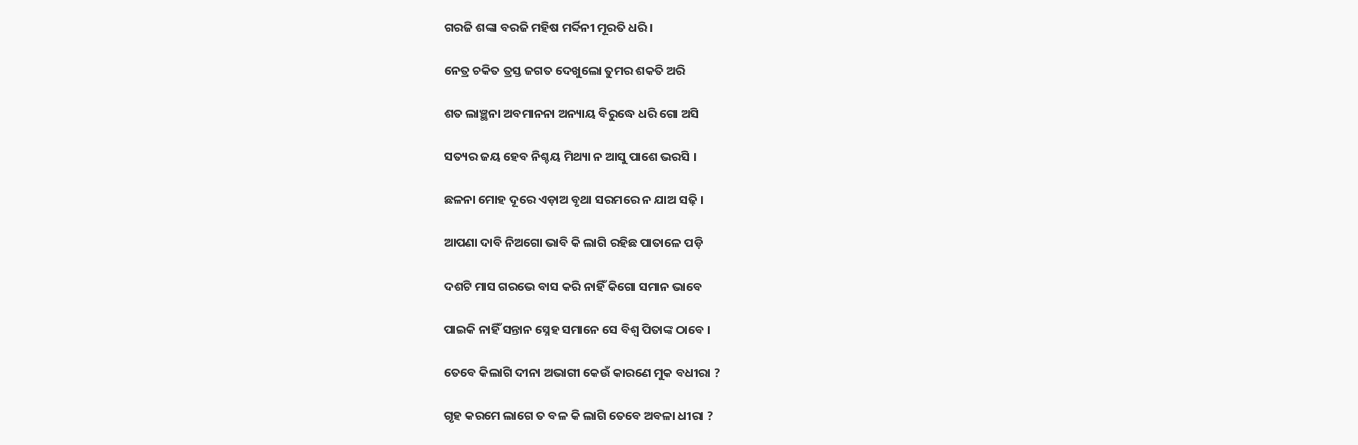ଗରଜି ଶଙ୍କା ବରଜି ମହିଷ ମର୍ବ୍ଦିନୀ ମୂରତି ଧରି ।

ନେତ୍ର ଚକିତ ତ୍ରସ୍ତ ଜଗତ ଦେଖୁଲୋ ତୁମର ଶକତି ଅରି

ଶତ ଲାଞ୍ଛନା ଅବମାନନା ଅନ୍ୟାୟ ବିରୁଦ୍ଧେ ଧରି ଗୋ ଅସି

ସତ୍ୟର ଜୟ ହେବ ନିଶ୍ଚୟ ମିଥ୍ୟା ନ ଆସୁ ପାଶେ ଭରସି ।

ଛଳନା ମୋହ ଦୂରେ ଏଡ଼ାଅ ବୃଥା ସରମରେ ନ ଯାଅ ସଢ଼ି ।

ଆପଣା ଦାବି ନିଅଗୋ ଭାବି କି ଲାଗି ରହିଛ ପାତାଳେ ପଡ଼ି

ଦଶଟି ମାସ ଗରଭେ ବାସ କରି ନାହିଁ କିଗୋ ସମାନ ଭାବେ

ପାଇକି ନାହିଁ ସନ୍ତାନ ସ୍ନେହ ସମାନେ ସେ ବିଶ୍ୱ ପିତାଙ୍କ ଠାବେ ।

ତେବେ କିଲାଗି ଦୀନା ଅଭାଗୀ କେଉଁ କାରଣେ ମୁକ ବଧୀରା ?

ଗୃହ କରମେ ଲାଗେ ତ ବଳ କି ଲାଗି ତେବେ ଅବଳା ଧୀରା ?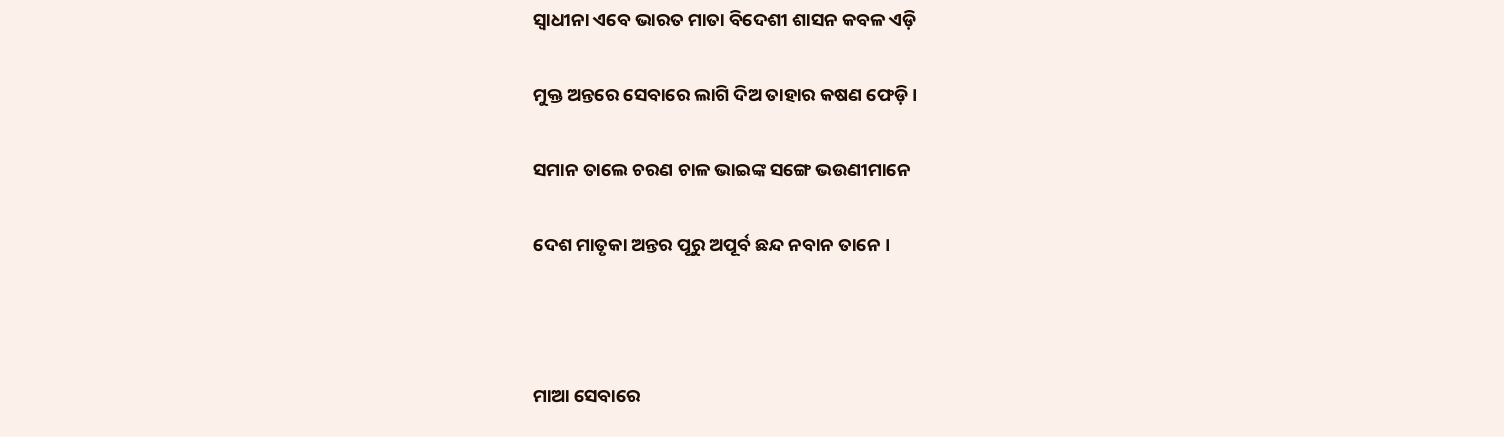ସ୍ୱାଧୀନା ଏବେ ଭାରତ ମାତା ବିଦେଶୀ ଶାସନ କବଳ ଏଡ଼ି

ମୁକ୍ତ ଅନ୍ତରେ ସେବାରେ ଲାଗି ଦିଅ ତାହାର କଷଣ ଫେଡ଼ି ।

ସମାନ ତାଲେ ଚରଣ ଚାଳ ଭାଇଙ୍କ ସଙ୍ଗେ ଭଉଣୀମାନେ

ଦେଶ ମାତୃକା ଅନ୍ତର ପୂରୁ ଅପୂର୍ବ ଛନ୍ଦ ନବାନ ତାନେ ।



ମାଆ ସେବାରେ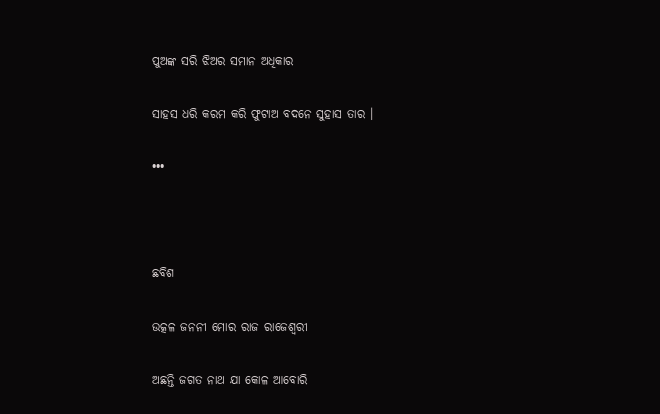ପୁଅଙ୍କ ସରି ଝିଅର ସମାନ ଅଧିକାର

ସାହସ ଧରି କରମ କରି ଫୁଟାଅ ବଦନେ ସୁହାସ ତାର ।

•••



ଛବିଶ

ଉତ୍କଳ ଜନନୀ ମୋର ରାଜ ରାଜେଶ୍ୱରୀ

ଅଛନ୍ତି ଜଗତ ନାଥ ଯା କୋଳ ଆବୋରି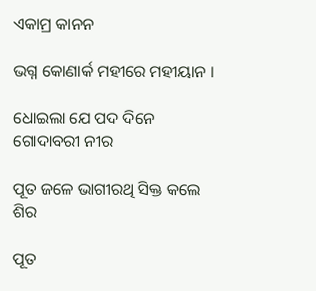ଏକାମ୍ର କାନନ

ଭଗ୍ନ କୋଣାର୍କ ମହୀରେ ମହୀୟାନ ।

ଧୋଇଲା ଯେ ପଦ ଦିନେ ଗୋଦାବରୀ ନୀର

ପୂତ ଜଳେ ଭାଗୀରଥି ସିକ୍ତ କଲେ ଶିର

ପୂତ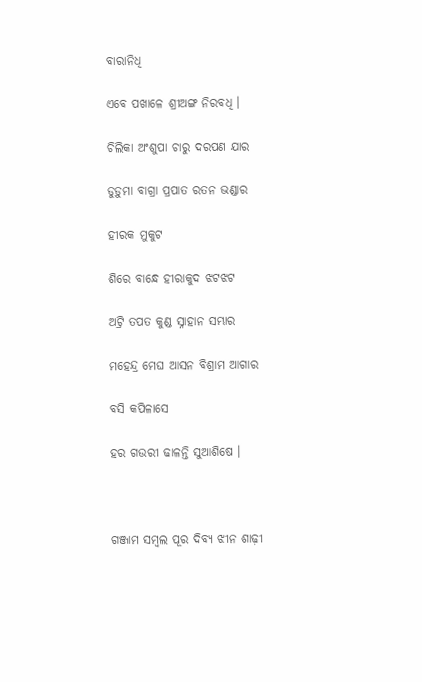ବାରାନିଧି

ଏବେ ପଖାଳେ ଶ୍ରୀଅଙ୍ଗ ନିରବଧି ।

ଚିଲିକା ଅଂଶୁପା ଚାରୁ ଦରପଣ ଯାର

ଡୁଡ଼ୁମା ବାଗ୍ରା ପ୍ରପାତ ରତନ ଭଣ୍ଡାର

ହୀରକ ମୁକୁଟ

ଶିରେ ବାନ୍ଧେ ହୀରାକୁଦ ଝଟଝଟ

ଅଟ୍ରି ତପତ କୁଣ୍ଡ ସ୍ନାହାନ ସମ୍ଭାର

ମହେନ୍ଦ୍ର ମେଘ ଆସନ ବିଶ୍ରାମ ଆଗାର

ବସି କପିଳାସେ

ହର ଗଉରୀ ଢାଳନ୍ତି ସୁଆଶିଷେ ।



ଗଞ୍ଜାମ ସମ୍ବଲ ପୂର ଦିବ୍ୟ ଝୀନ ଶାଢ଼ୀ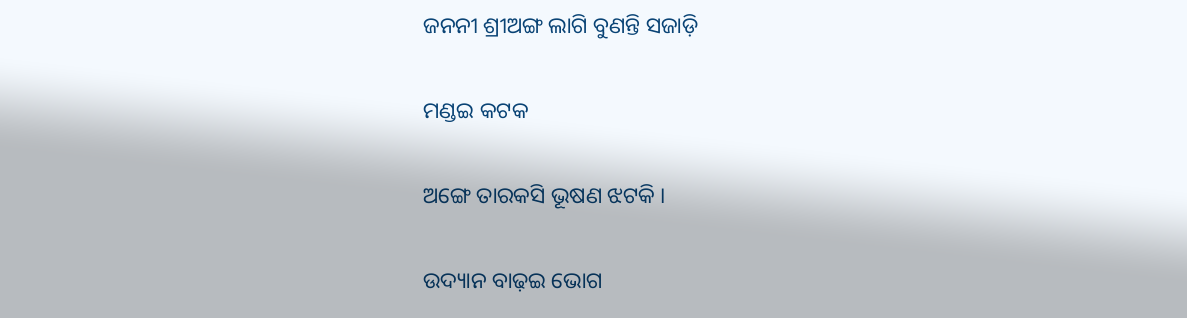ଜନନୀ ଶ୍ରୀଅଙ୍ଗ ଲାଗି ବୁଣନ୍ତି ସଜାଡ଼ି

ମଣ୍ଡଇ କଟକ

ଅଙ୍ଗେ ତାରକସି ଭୂଷଣ ଝଟକି ।

ଉଦ୍ୟାନ ବାଢ଼ଇ ଭୋଗ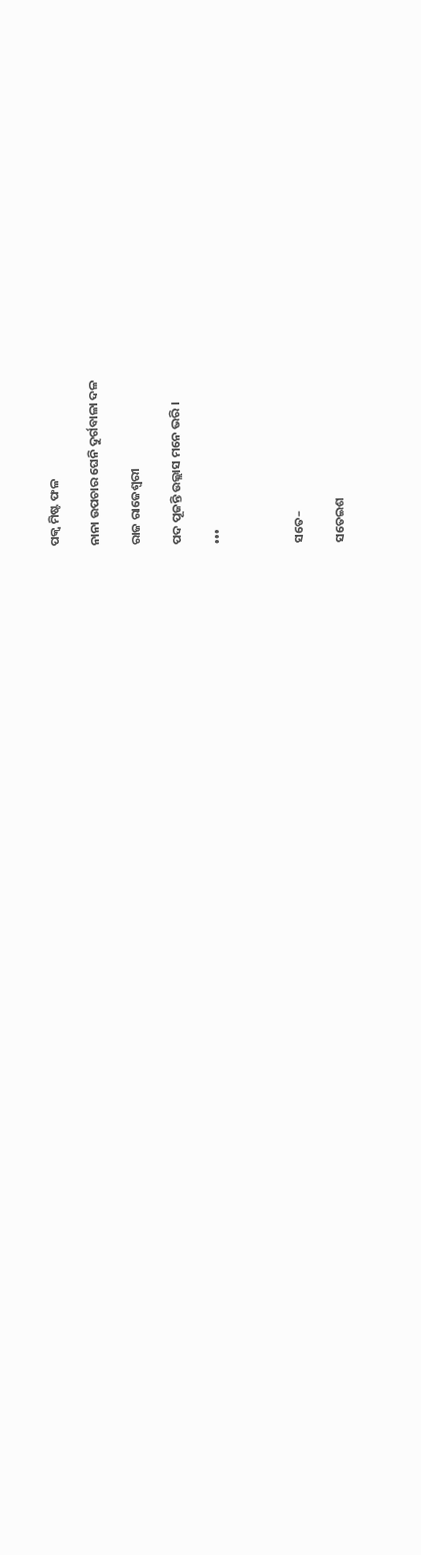ପକ୍ୱ ମିଷ୍ଟ ଫଳ

ନାନା ଉପଚାର ଘେନି ଦୁର୍ଗବାଳା ଦଳ

ରାଜ ରାଜେଶ୍ୱରୀ

ପଦ ପୂଜନ୍ତି ଉଲ୍ଲାସ ମନେ ଭରି ।

•••



ସତେ–

ସତେଇଶ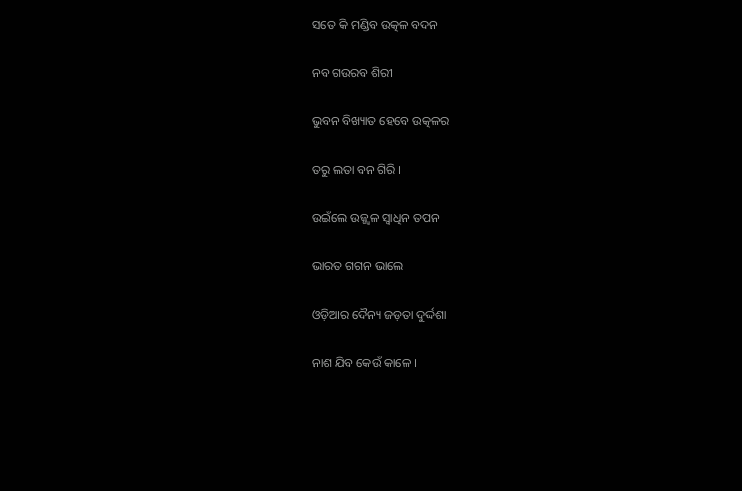ସତେ କି ମଣ୍ଡିବ ଉତ୍କଳ ବଦନ

ନବ ଗଉରବ ଶିରୀ

ଭୁବନ ବିଖ୍ୟାତ ହେବେ ଉତ୍କଳର

ତରୁ ଲତା ବନ ଗିରି ।

ଉଇଁଲେ ଉଜ୍ଜ୍ୱଳ ସ୍ୱାଧିନ ତପନ

ଭାରତ ଗଗନ ଭାଲେ

ଓଡ଼ିଆର ଦୈନ୍ୟ ଜଡ଼ତା ଦୁର୍ଦ୍ଦଶା

ନାଶ ଯିବ କେଉଁ କାଳେ ।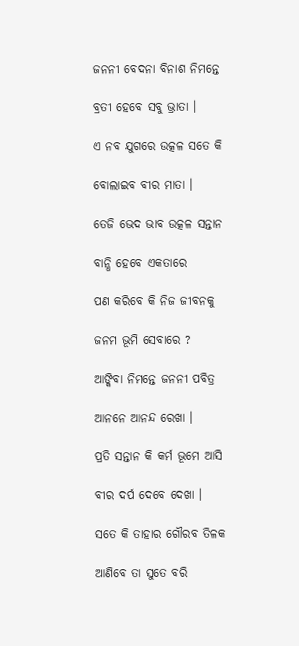ଜନନୀ ବେଦନା ବିନାଶ ନିମନ୍ତେ

ବ୍ରତୀ ହେବେ ସବୁ ଭ୍ରାତା ।

ଏ ନବ ଯୁଗରେ ଉତ୍କଳ ସତେ କି

ବୋଲାଇବ ବୀର ମାତା ।

ତେଜି ଭେଦ ଭାବ ଉତ୍କଳ ସନ୍ତାନ

ବାନ୍ଧି ହେବେ ଏକତାରେ

ପଣ କରିବେ କି ନିଜ ଜୀବନକୁ

ଜନମ ଭୂମି ସେବାରେ ?

ଆଙ୍କିବା ନିମନ୍ତେ ଜନନୀ ପବିତ୍ର

ଆନନେ ଆନନ୍ଦ ରେଖା ।

ପ୍ରତି ସନ୍ତାନ କି କର୍ମ ଭୂମେ ଆସି

ବୀର ଦର୍ପ ଦେବେ ଦେଖା ।

ସତେ କି ତାହାର ଗୌରବ ତିଳକ

ଆଣିବେ ତା ସୁତେ ବରି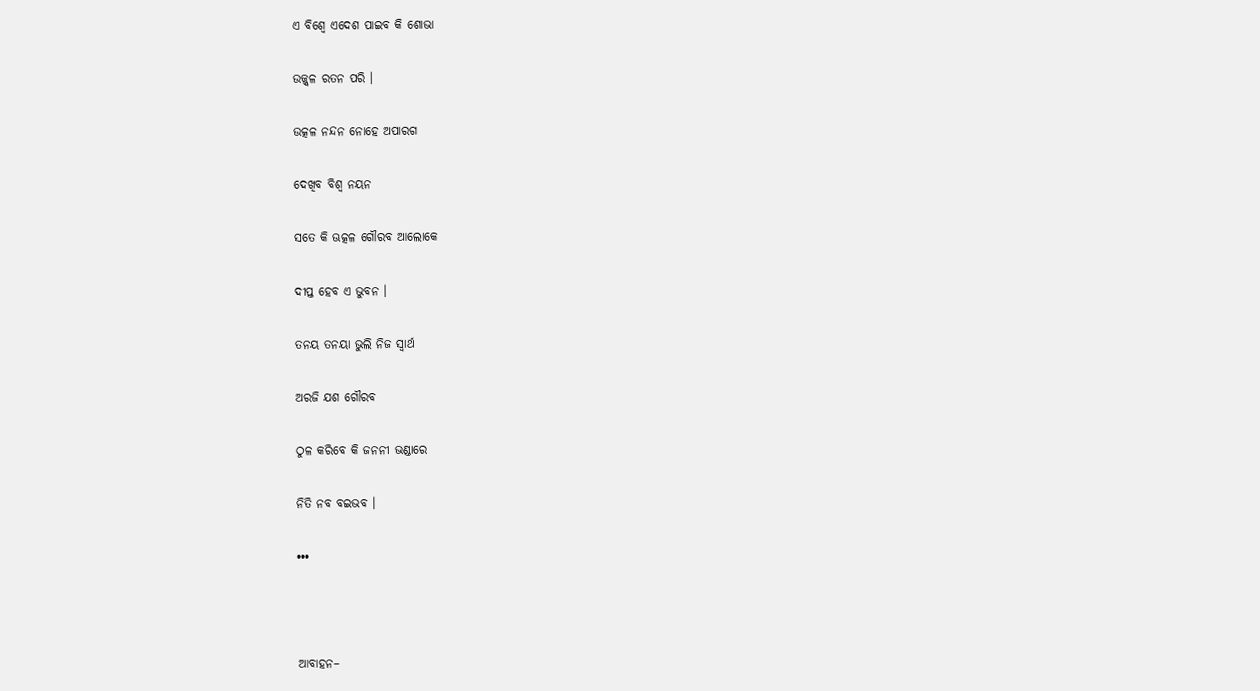ଏ ବିଶ୍ୱେ ଏଦେଶ ପାଇବ କି ଶୋଭା

ଉଜ୍ଜ୍ୱଳ ରତନ ପରି ।

ଉତ୍କଳ ନନ୍ଦନ ନୋହେ ଅପାରଗ

ଦେଖିବ ବିଶ୍ୱ ନୟନ

ସତେ କି ଊତ୍କଳ ଗୌରବ ଆଲୋକେ

ଦୀପ୍ତ ହେବ ଏ ଭୁବନ ।

ତନୟ ତନୟା ଭୁଲି ନିଜ ସ୍ୱାର୍ଥ

ଅରଜି ଯଶ ଗୌରବ

ଠୁଳ କରିବେ କି ଜନନୀ ଭଣ୍ଡାରେ

ନିତି ନବ ବଇଭବ ।

•••



ଆବାହନ–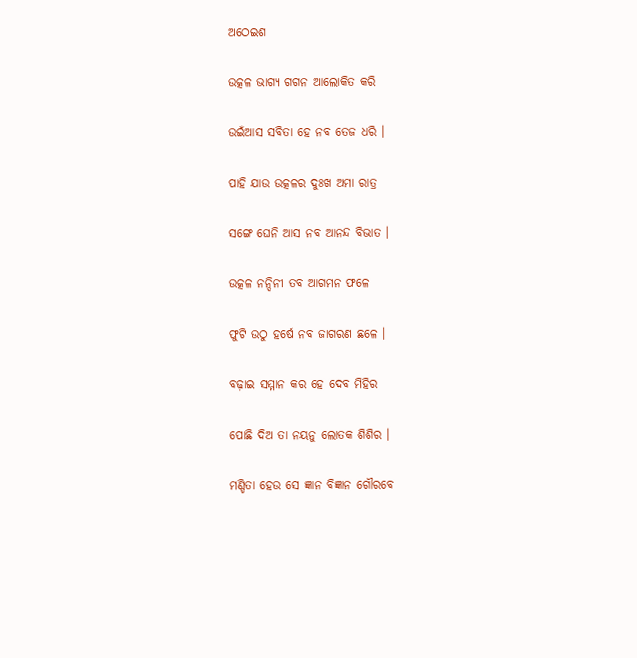ଅଠେଇଶ

ଉତ୍କଳ ଭାଗ୍ୟ ଗଗନ ଆଲୋକିତ କରି

ଉଇଁଆସ ସବିତା ହେ ନବ ତେଜ ଧରି ।

ପାହି ଯାଉ ଉତ୍କଳର ଦୁଃଖ ଅମା ରାତ୍ର

ସଙ୍ଗେ ଘେନି ଆସ ନବ ଆନନ୍ଦ ବିଭାତ ।

ଉତ୍କଳ ନନ୍ଦିନୀ ତବ ଆଗମନ ଫଳେ

ଫୁଟି ଉଠୁ ହର୍ଷେ ନବ ଜାଗରଣ ଛଳେ ।

ବଢ଼ାଇ ସମ୍ମାନ କର ହେ ଦେବ ମିହିର

ପୋଛି ଦିଅ ତା ନୟନୁ ଲୋତକ ଶିଶିର ।

ମଣ୍ଡିତା ହେଉ ସେ ଜ୍ଞାନ ବିଜ୍ଞାନ ଗୌରବେ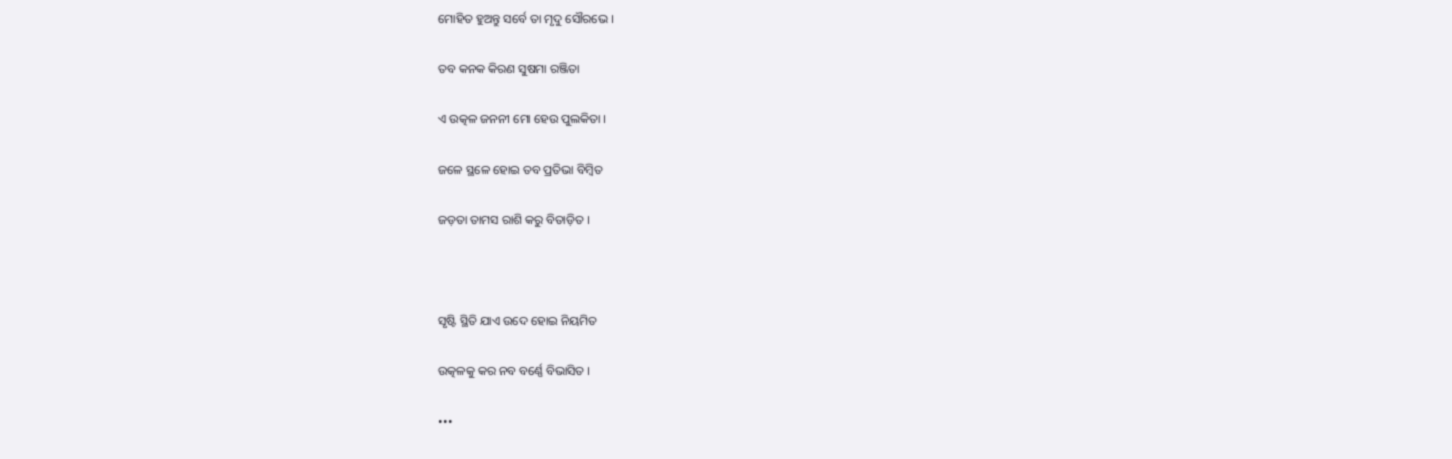ମୋହିତ ହୁଅନ୍ତୁ ସର୍ବେ ତା ମୃଦୁ ସୌରଭେ ।

ତବ କନକ କିରଣ ସୁଷମା ରଞ୍ଜିତା

ଏ ଉତ୍କଳ ଜନନୀ ମୋ ହେଉ ପୁଲକିତା ।

ଜଳେ ସ୍ଥଳେ ହୋଇ ତବ ପ୍ରତିଭା ବିମ୍ବିତ

ଜଡ଼ତା ତାମସ ରାଶି କରୁ ବିତାଡ଼ିତ ।



ସୃଷ୍ଟି ସ୍ଥିତି ଯାଏ ଉଦେ ହୋଇ ନିୟମିତ

ଉତ୍କଳକୁ କର ନବ ବର୍ଣ୍ଣେ ବିଭାସିତ ।

•••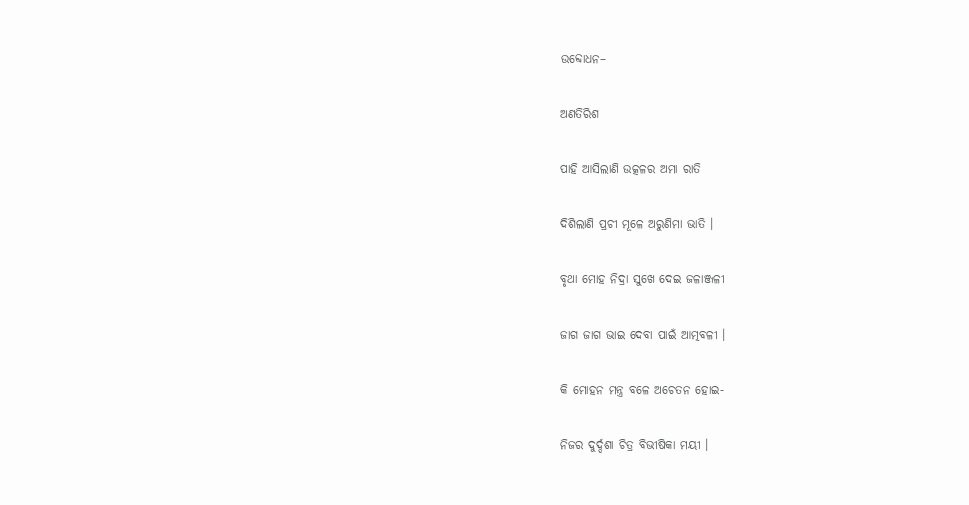ଉବ୍ଦୋଧନ–

ଅଣତିରିଶ

ପାହି ଆସିଲାଣି ଉତ୍କଳର ଅମା ରାତି

ଦିଶିଲାଣି ପ୍ରଚୀ ମୂଳେ ଅରୁଣିମା ଭାତି ।

ବୃଥା ମୋହ ନିଦ୍ରା ସୁଖେ ଦେଇ ଜଳାଞ୍ଜଳୀ

ଜାଗ ଜାଗ ଭାଇ ଦେବା ପାଇଁ ଆତ୍ମବଳୀ ।

କି ମୋହନ ମନ୍ତ୍ର ବଳେ ଅଚେତନ ହୋଇ-

ନିଜର ଦୁର୍ଦ୍ଦଶା ଚିତ୍ର ବିଭୀଷିକା ମୟୀ ।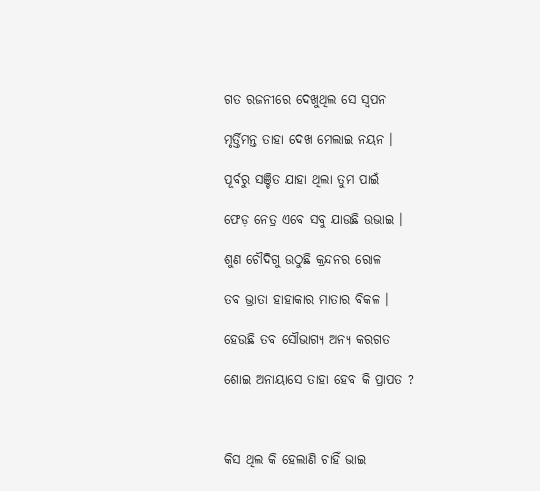ଗତ ରଜନୀରେ ଦେଖୁଥିଲ ସେ ସ୍ୱପନ

ମୃର୍ତ୍ତିମନ୍ତ ତାହା ଦେଖ ମେଲାଇ ନୟନ ।

ପୂର୍ବରୁ ସଞ୍ଚିତ ଯାହା ଥିଲା ତୁମ ପାଇଁ

ଫେଡ଼ ନେତ୍ର ଏବେ ସବୁ ଯାଉଛି ଉଭାଇ ।

ଶୁଣ ଚୌଦିଗୁ ଉଠୁଛି କ୍ରନ୍ଦନର ରୋଳ

ତବ ଭ୍ରାତା ହାହାକାର ମାତାର ବିକଳ ।

ହେଉଛି ତବ ସୌଭାଗ୍ୟ ଅନ୍ୟ କରଗତ

ଶୋଇ ଅନାୟାସେ ତାହା ହେବ କି ପ୍ରାପତ ?



କିସ ଥିଲ କି ହେଲାଣି ଚାହିଁ ଭାଇ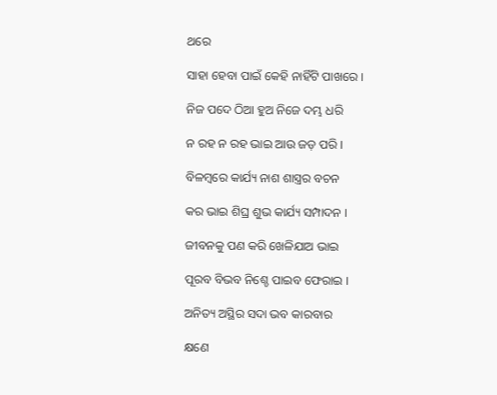ଥରେ

ସାହା ହେବା ପାଇଁ କେହି ନାହିଁଟି ପାଖରେ ।

ନିଜ ପଦେ ଠିଆ ହୁଅ ନିଜେ ଦମ୍ଭ ଧରି

ନ ରହ ନ ରହ ଭାଇ ଆଉ ଜଡ଼ ପରି ।

ବିଳମ୍ବରେ କାର୍ଯ୍ୟ ନାଶ ଶାସ୍ତ୍ରର ବଚନ

କର ଭାଇ ଶିଘ୍ର ଶୁଭ କାର୍ଯ୍ୟ ସମ୍ପାଦନ ।

ଜୀବନକୁ ପଣ କରି ଖେଳିଯାଅ ଭାଇ

ପୂରବ ବିଭବ ନିଶ୍ଚେ ପାଇବ ଫେରାଇ ।

ଅନିତ୍ୟ ଅସ୍ଥିର ସଦା ଭବ କାରବାର

କ୍ଷଣେ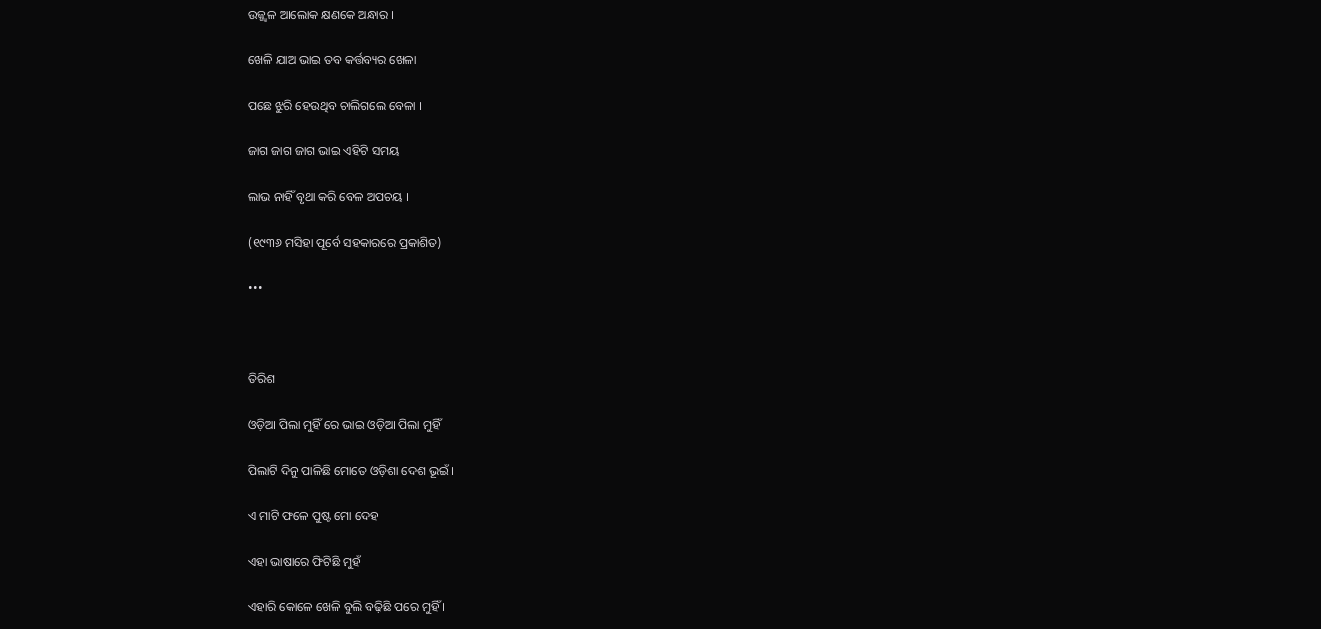ଉଜ୍ଜ୍ୱଳ ଆଲୋକ କ୍ଷଣକେ ଅନ୍ଧାର ।

ଖେଳି ଯାଅ ଭାଇ ତବ କର୍ତ୍ତବ୍ୟର ଖେଳା

ପଛେ ଝୁରି ହେଉଥିବ ଚାଲିଗଲେ ବେଳା ।

ଜାଗ ଜାଗ ଜାଗ ଭାଇ ଏହିଟି ସମୟ

ଲାଭ ନାହିଁ ବୃଥା କରି ବେଳ ଅପଚୟ ।

(୧୯୩୬ ମସିହା ପୂର୍ବେ ସହକାରରେ ପ୍ରକାଶିତ)

•••



ତିରିଶ

ଓଡ଼ିଆ ପିଲା ମୁହିଁ ରେ ଭାଇ ଓଡ଼ିଆ ପିଲା ମୁହିଁ

ପିଲାଟି ଦିନୁ ପାଳିଛି ମୋତେ ଓଡ଼ିଶା ଦେଶ ଭୂଇଁ ।

ଏ ମାଟି ଫଳେ ପୁଷ୍ଟ ମୋ ଦେହ

ଏହା ଭାଷାରେ ଫିଟିଛି ମୁହଁ

ଏହାରି କୋଳେ ଖେଳି ବୁଲି ବଢ଼ିଛି ପରେ ମୁହିଁ ।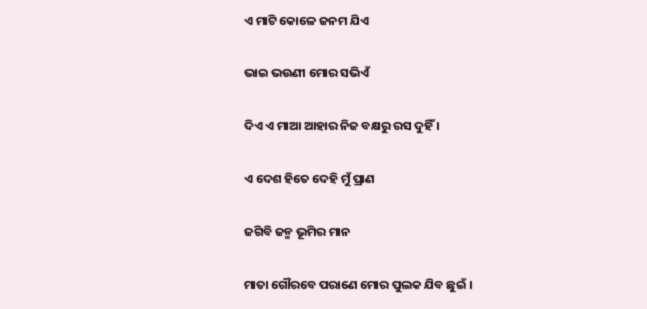ଏ ମାଟି କୋଳେ ଜନମ ଯିଏ

ଭାଇ ଭଉଣୀ ମୋର ସଭିଏଁ

ଦିଏ ଏ ମାଆ ଆହାର ନିଜ ବକ୍ଷରୁ ରସ ଦୁହିଁ ।

ଏ ଦେଶ ହିତେ ଦେହି ମୁଁ ପ୍ରାଣ

ଜଗିବି ଜନ୍ମ ଭୂମିର ମାନ

ମାତା ଗୌରବେ ପରାଣେ ମୋର ପୁଲକ ଯିବ ଛୁଇଁ ।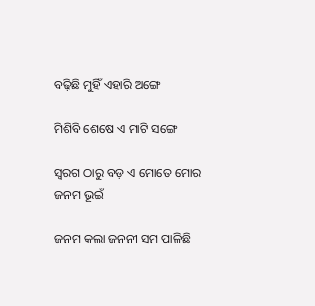ବଢ଼ିଛି ମୁହିଁ ଏହାରି ଅଙ୍ଗେ

ମିଶିବି ଶେଷେ ଏ ମାଟି ସଙ୍ଗେ

ସ୍ୱରଗ ଠାରୁ ବଡ଼ ଏ ମୋତେ ମୋର ଜନମ ଭୂଇଁ

ଜନମ କଲା ଜନନୀ ସମ ପାଳିଛି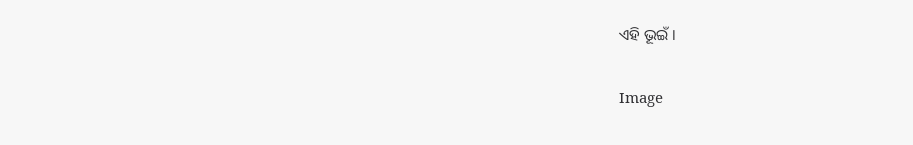ଏହି ଭୂଇଁ ।

Image